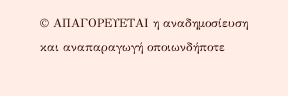© ΑΠΑΓΟΡΕΥΕΤΑΙ η αναδημοσίευση και αναπαραγωγή οποιωνδήποτε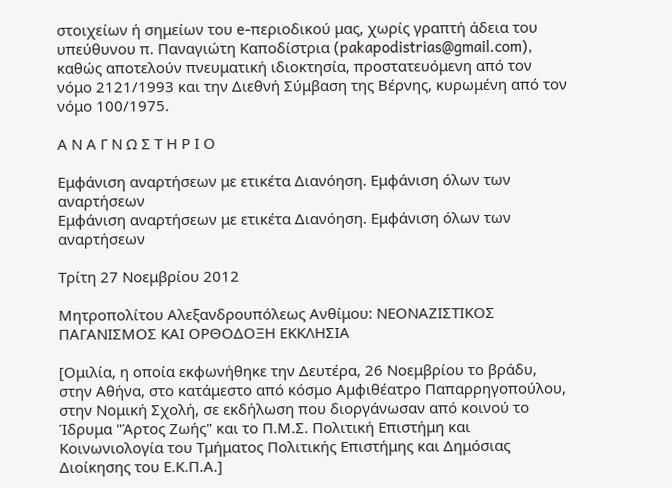στοιχείων ή σημείων του e-περιοδικού μας, χωρίς γραπτή άδεια του υπεύθυνου π. Παναγιώτη Καποδίστρια (pakapodistrias@gmail.com), καθώς αποτελούν πνευματική ιδιοκτησία, προστατευόμενη από τον νόμο 2121/1993 και την Διεθνή Σύμβαση της Βέρνης, κυρωμένη από τον νόμο 100/1975.

Α Ν Α Γ Ν Ω Σ Τ Η Ρ Ι Ο

Εμφάνιση αναρτήσεων με ετικέτα Διανόηση. Εμφάνιση όλων των αναρτήσεων
Εμφάνιση αναρτήσεων με ετικέτα Διανόηση. Εμφάνιση όλων των αναρτήσεων

Τρίτη 27 Νοεμβρίου 2012

Μητροπολίτου Αλεξανδρουπόλεως Ανθίμου: ΝΕΟΝΑΖΙΣΤΙΚΟΣ ΠΑΓΑΝΙΣΜΟΣ ΚΑΙ ΟΡΘΟΔΟΞΗ ΕΚΚΛΗΣΙΑ

[Ομιλία, η οποία εκφωνήθηκε την Δευτέρα, 26 Νοεμβρίου το βράδυ, στην Αθήνα, στο κατάμεστο από κόσμο Αμφιθέατρο Παπαρρηγοπούλου, στην Νομική Σχολή, σε εκδήλωση που διοργάνωσαν από κοινού το Ίδρυμα "Άρτος Ζωής" και το Π.Μ.Σ. Πολιτική Επιστήμη και Κοινωνιολογία του Τμήματος Πολιτικής Επιστήμης και Δημόσιας Διοίκησης του Ε.Κ.Π.Α.]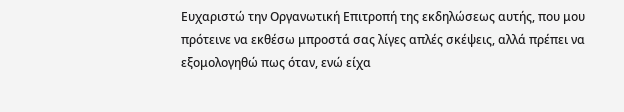Ευχαριστώ την Οργανωτική Επιτροπή της εκδηλώσεως αυτής, που μου πρότεινε να εκθέσω μπροστά σας λίγες απλές σκέψεις, αλλά πρέπει να εξομολογηθώ πως όταν, ενώ είχα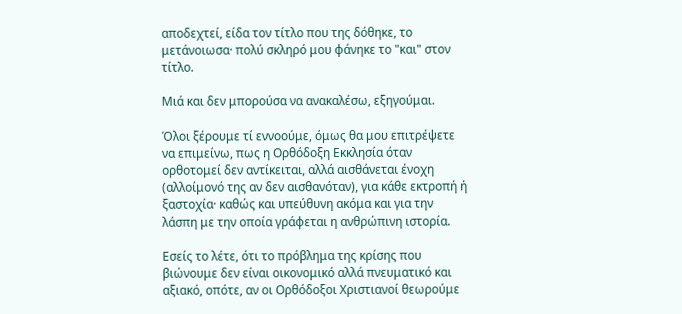αποδεχτεί, είδα τον τίτλο που της δόθηκε, το μετάνοιωσα· πολύ σκληρό μου φάνηκε το "και" στον τίτλο.

Μιά και δεν μπορούσα να ανακαλέσω, εξηγούμαι.

Όλοι ξέρουμε τί εννοούμε, όμως θα μου επιτρέψετε να επιμείνω, πως η Ορθόδοξη Εκκλησία όταν ορθοτομεί δεν αντίκειται, αλλά αισθάνεται ένοχη (αλλοίμονό της αν δεν αισθανόταν), για κάθε εκτροπή ή ξαστοχία· καθώς και υπεύθυνη ακόμα και για την λάσπη με την οποία γράφεται η ανθρώπινη ιστορία.

Εσείς το λέτε, ότι το πρόβλημα της κρίσης που βιώνουμε δεν είναι οικονομικό αλλά πνευματικό και αξιακό, οπότε, αν οι Ορθόδοξοι Χριστιανοί θεωρούμε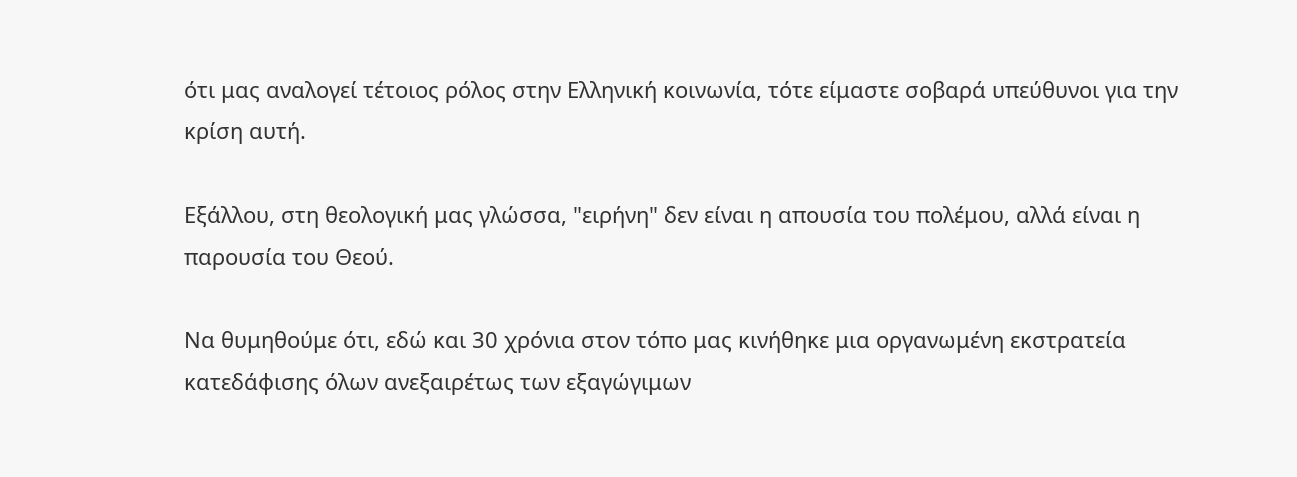ότι μας αναλογεί τέτοιος ρόλος στην Ελληνική κοινωνία, τότε είμαστε σοβαρά υπεύθυνοι για την κρίση αυτή.

Εξάλλου, στη θεολογική μας γλώσσα, "ειρήνη" δεν είναι η απουσία του πολέμου, αλλά είναι η παρουσία του Θεού.

Να θυμηθούμε ότι, εδώ και 30 χρόνια στον τόπο μας κινήθηκε μια οργανωμένη εκστρατεία κατεδάφισης όλων ανεξαιρέτως των εξαγώγιμων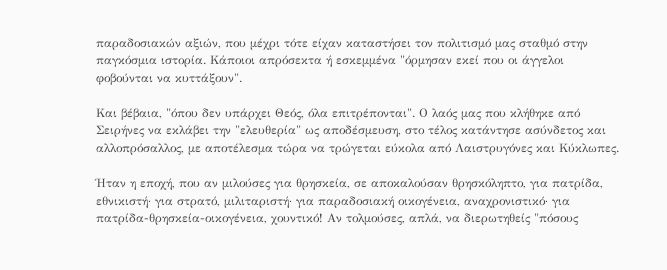παραδοσιακών αξιών, που μέχρι τότε είχαν καταστήσει τον πολιτισμό μας σταθμό στην παγκόσμια ιστορία. Κάποιοι απρόσεκτα ή εσκεμμένα "όρμησαν εκεί που οι άγγελοι φοβούνται να κυττάξουν".

Και βέβαια, "όπου δεν υπάρχει Θεός, όλα επιτρέπονται". Ο λαός μας που κλήθηκε από Σειρήνες να εκλάβει την "ελευθερία" ως αποδέσμευση, στο τέλος κατάντησε ασύνδετος και αλλοπρόσαλλος, με αποτέλεσμα τώρα να τρώγεται εύκολα από Λαιστρυγόνες και Κύκλωπες.

Ήταν η εποχή, που αν μιλούσες για θρησκεία, σε αποκαλούσαν θρησκόληπτο, για πατρίδα, εθνικιστή· για στρατό, μιλιταριστή· για παραδοσιακή οικογένεια, αναχρονιστικό· για πατρίδα-θρησκεία-οικογένεια, χουντικό! Αν τολμούσες, απλά, να διερωτηθείς "πόσους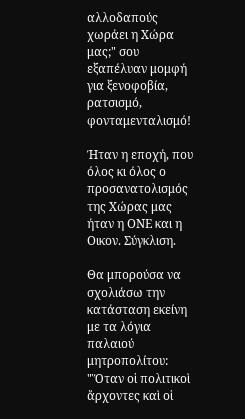αλλοδαπούς χωράει η Χώρα μας;" σου εξαπέλυαν μομφή για ξενοφοβία, ρατσισμό, φονταμενταλισμό!

Ήταν η εποχή, που όλος κι όλος ο προσανατολισμός της Χώρας μας ήταν η ΟΝΕ και η Οικον. Σύγκλιση.

Θα μπορούσα να σχολιάσω την κατάσταση εκείνη  με τα λόγια παλαιού μητροπολίτου: "Ὅταν οἱ πολιτικοὶ ἄρχοντες καὶ οἱ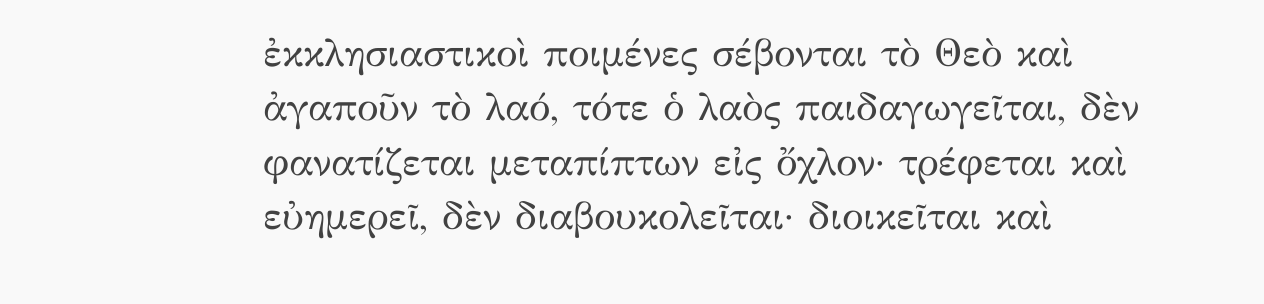ἐκκλησιαστικοὶ ποιμένες σέβονται τὸ Θεὸ καὶ ἀγαποῦν τὸ λαό, τότε ὁ λαὸς παιδαγωγεῖται, δὲν φανατίζεται μεταπίπτων εἰς ὄχλον· τρέφεται καὶ εὐημερεῖ, δὲν διαβουκολεῖται· διοικεῖται καὶ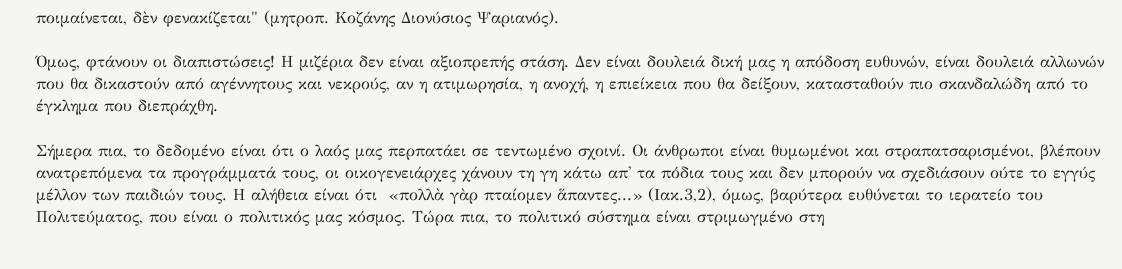ποιμαίνεται, δὲν φενακίζεται" (μητροπ. Κοζάνης Διονύσιος Ψαριανός).

Όμως, φτάνουν οι διαπιστώσεις! Η μιζέρια δεν είναι αξιοπρεπής στάση. Δεν είναι δουλειά δική μας η απόδοση ευθυνών, είναι δουλειά αλλωνών που θα δικαστούν από αγέννητους και νεκρούς, αν η ατιμωρησία, η ανοχή, η επιείκεια που θα δείξουν, κατασταθούν πιο σκανδαλώδη από το έγκλημα που διεπράχθη.

Σήμερα πια, το δεδομένο είναι ότι ο λαός μας περπατάει σε τεντωμένο σχοινί. Οι άνθρωποι είναι θυμωμένοι και στραπατσαρισμένοι, βλέπουν ανατρεπόμενα τα προγράμματά τους, οι οικογενειάρχες χάνουν τη γη κάτω απ' τα πόδια τους και δεν μπορούν να σχεδιάσουν ούτε το εγγύς μέλλον των παιδιών τους. Η αλήθεια είναι ότι  «πολλὰ γὰρ πταίομεν ἅπαντες...» (Ιακ.3,2), όμως, βαρύτερα ευθύνεται το ιερατείο του Πολιτεύματος, που είναι ο πολιτικός μας κόσμος. Τώρα πια, το πολιτικό σύστημα είναι στριμωγμένο στη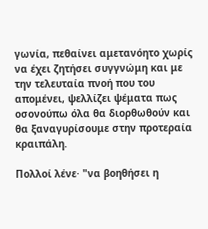γωνία, πεθαίνει αμετανόητο χωρίς να έχει ζητήσει συγγνώμη και με την τελευταία πνοή που του απομένει, ψελλίζει ψέματα πως οσονούπω όλα θα διορθωθούν και θα ξαναγυρίσουμε στην προτεραία κραιπάλη.

Πολλοί λένε· "να βοηθήσει η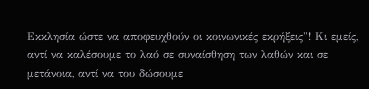Εκκλησία ώστε να αποφευχθούν οι κοινωνικές εκρήξεις"! Κι εμείς, αντί να καλέσουμε το λαό σε συναίσθηση των λαθών και σε μετάνοια, αντί να του δώσουμε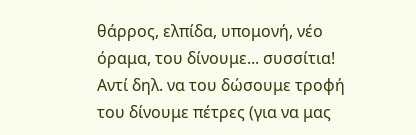θάρρος, ελπίδα, υπομονή, νέο όραμα, του δίνουμε... συσσίτια! Αντί δηλ. να του δώσουμε τροφή του δίνουμε πέτρες (για να μας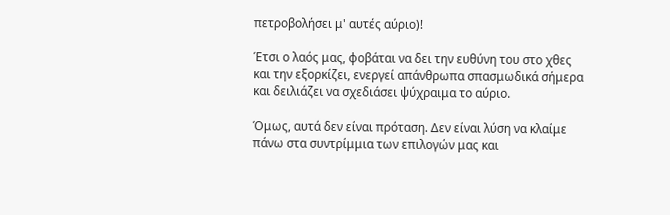πετροβολήσει μ' αυτές αύριο)!

Έτσι ο λαός μας, φοβάται να δει την ευθύνη του στο χθες και την εξορκίζει, ενεργεί απάνθρωπα σπασμωδικά σήμερα και δειλιάζει να σχεδιάσει ψύχραιμα το αύριο.

Όμως, αυτά δεν είναι πρόταση. Δεν είναι λύση να κλαίμε πάνω στα συντρίμμια των επιλογών μας και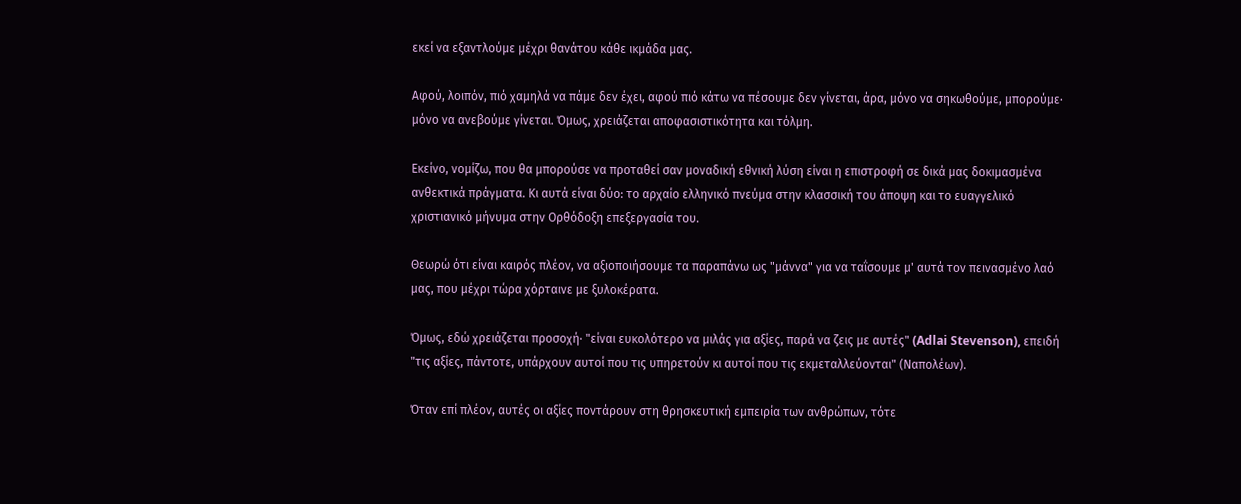εκεί να εξαντλούμε μέχρι θανάτου κάθε ικμάδα μας.

Αφού, λοιπόν, πιό χαμηλά να πάμε δεν έχει, αφού πιό κάτω να πέσουμε δεν γίνεται, άρα, μόνο να σηκωθούμε, μπορούμε· μόνο να ανεβούμε γίνεται. Όμως, χρειάζεται αποφασιστικότητα και τόλμη.

Εκείνο, νομίζω, που θα μπορούσε να προταθεί σαν μοναδική εθνική λύση είναι η επιστροφή σε δικά μας δοκιμασμένα ανθεκτικά πράγματα. Κι αυτά είναι δύο: το αρχαίο ελληνικό πνεύμα στην κλασσική του άποψη και το ευαγγελικό χριστιανικό μήνυμα στην Ορθόδοξη επεξεργασία του.

Θεωρώ ότι είναι καιρός πλέον, να αξιοποιήσουμε τα παραπάνω ως "μάννα" για να ταΐσουμε μ' αυτά τον πεινασμένο λαό μας, που μέχρι τώρα χόρταινε με ξυλοκέρατα.

Όμως, εδώ χρειάζεται προσοχή· "είναι ευκολότερο να μιλάς για αξίες, παρά να ζεις με αυτές" (Adlai Stevenson), επειδή "τις αξίες, πάντοτε, υπάρχουν αυτοί που τις υπηρετούν κι αυτοί που τις εκμεταλλεύονται" (Ναπολέων).

Όταν επί πλέον, αυτές οι αξίες ποντάρουν στη θρησκευτική εμπειρία των ανθρώπων, τότε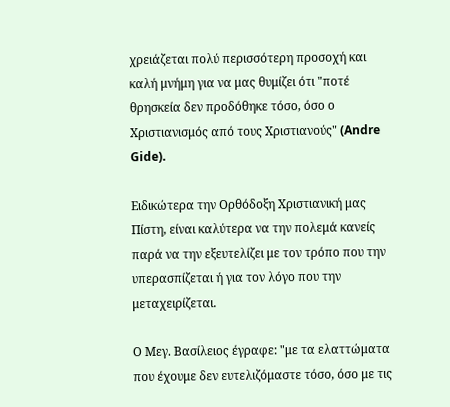χρειάζεται πολύ περισσότερη προσοχή και καλή μνήμη για να μας θυμίζει ότι "ποτέ θρησκεία δεν προδόθηκε τόσο, όσο ο Χριστιανισμός από τους Χριστιανούς" (Andre Gide).

Ειδικώτερα την Ορθόδοξη Χριστιανική μας Πίστη, είναι καλύτερα να την πολεμά κανείς παρά να την εξευτελίζει με τον τρόπο που την υπερασπίζεται ή για τον λόγο που την μεταχειρίζεται.

Ο Μεγ. Βασίλειος έγραφε: "με τα ελαττώματα που έχουμε δεν ευτελιζόμαστε τόσο, όσο με τις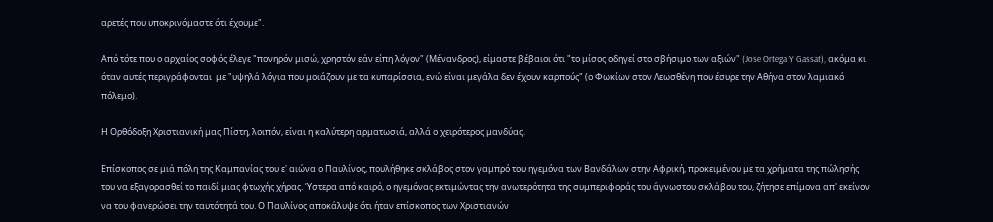αρετές που υποκρινόμαστε ότι έχουμε".

Από τότε που ο αρχαίος σοφός έλεγε "πονηρόν μισώ, χρηστόν εάν είπη λόγον" (Μένανδρος), είμαστε βέβαιοι ότι "το μίσος οδηγεί στο σβήσιμο των αξιών" (Jose Ortega Y Gassat), ακόμα κι όταν αυτές περιγράφονται  με "υψηλά λόγια που μοιάζουν με τα κυπαρίσσια, ενώ είναι μεγάλα δεν έχουν καρπούς" (ο Φωκίων στον Λεωσθένη που έσυρε την Αθήνα στον λαμιακό πόλεμο).

Η Ορθόδοξη Χριστιανική μας Πίστη, λοιπόν, είναι η καλύτερη αρματωσιά, αλλά ο χειρότερος μανδύας.

Επίσκοπος σε μιά πόλη της Καμπανίας του ε' αιώνα ο Παυλίνος, πουλήθηκε σκλάβος στον γαμπρό του ηγεμόνα των Βανδάλων στην Αφρική, προκειμένου με τα χρήματα της πώλησής του να εξαγορασθεί το παιδί μιας φτωχής χήρας. Ύστερα από καιρό, ο ηγεμόνας εκτιμώντας την ανωτερότητα της συμπεριφοράς του άγνωστου σκλάβου του, ζήτησε επίμονα απ' εκείνον να του φανερώσει την ταυτότητά του. Ο Παυλίνος αποκάλυψε ότι ήταν επίσκοπος των Χριστιανών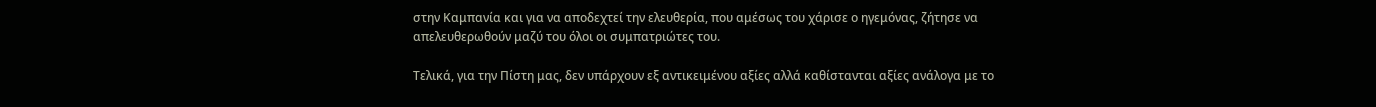στην Καμπανία και για να αποδεχτεί την ελευθερία, που αμέσως του χάρισε ο ηγεμόνας, ζήτησε να απελευθερωθούν μαζύ του όλοι οι συμπατριώτες του.

Τελικά, για την Πίστη μας, δεν υπάρχουν εξ αντικειμένου αξίες αλλά καθίστανται αξίες ανάλογα με το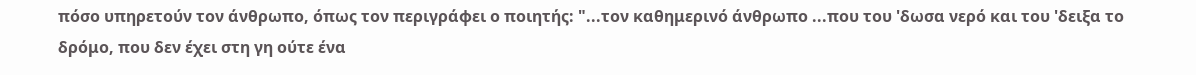πόσο υπηρετούν τον άνθρωπο, όπως τον περιγράφει ο ποιητής: "...τον καθημερινό άνθρωπο ...που του 'δωσα νερό και του 'δειξα το δρόμο, που δεν έχει στη γη ούτε ένα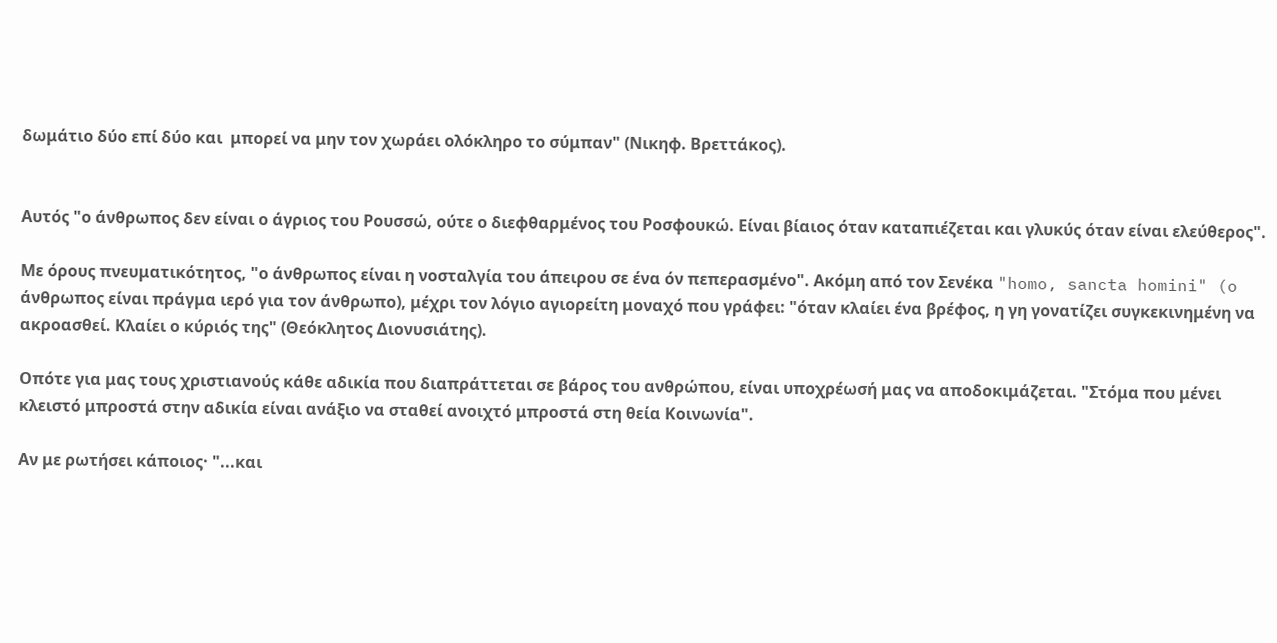δωμάτιο δύο επί δύο και  μπορεί να μην τον χωράει ολόκληρο το σύμπαν" (Νικηφ. Βρεττάκος).


Αυτός "ο άνθρωπος δεν είναι ο άγριος του Ρουσσώ, ούτε ο διεφθαρμένος του Ροσφουκώ. Είναι βίαιος όταν καταπιέζεται και γλυκύς όταν είναι ελεύθερος".

Με όρους πνευματικότητος, "ο άνθρωπος είναι η νοσταλγία του άπειρου σε ένα όν πεπερασμένο". Ακόμη από τον Σενέκα "homo, sancta homini" (o άνθρωπος είναι πράγμα ιερό για τον άνθρωπο), μέχρι τον λόγιο αγιορείτη μοναχό που γράφει: "όταν κλαίει ένα βρέφος, η γη γονατίζει συγκεκινημένη να ακροασθεί. Κλαίει ο κύριός της" (Θεόκλητος Διονυσιάτης).

Οπότε για μας τους χριστιανούς κάθε αδικία που διαπράττεται σε βάρος του ανθρώπου, είναι υποχρέωσή μας να αποδοκιμάζεται. "Στόμα που μένει κλειστό μπροστά στην αδικία είναι ανάξιο να σταθεί ανοιχτό μπροστά στη θεία Κοινωνία".

Αν με ρωτήσει κάποιος· "...και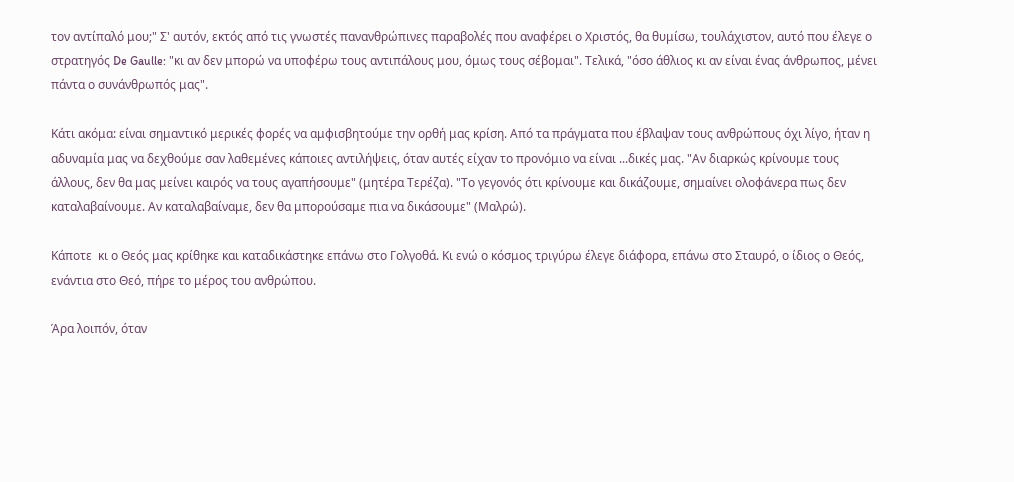τον αντίπαλό μου;" Σ' αυτόν, εκτός από τις γνωστές πανανθρώπινες παραβολές που αναφέρει ο Χριστός, θα θυμίσω, τουλάχιστον, αυτό που έλεγε ο στρατηγός De Gaulle: "κι αν δεν μπορώ να υποφέρω τους αντιπάλους μου, όμως τους σέβομαι". Τελικά, "όσο άθλιος κι αν είναι ένας άνθρωπος, μένει πάντα ο συνάνθρωπός μας".

Κάτι ακόμα: είναι σημαντικό μερικές φορές να αμφισβητούμε την ορθή μας κρίση. Από τα πράγματα που έβλαψαν τους ανθρώπους όχι λίγο, ήταν η αδυναμία μας να δεχθούμε σαν λαθεμένες κάποιες αντιλήψεις, όταν αυτές είχαν το προνόμιο να είναι ...δικές μας. "Αν διαρκώς κρίνουμε τους άλλους, δεν θα μας μείνει καιρός να τους αγαπήσουμε" (μητέρα Τερέζα). "Το γεγονός ότι κρίνουμε και δικάζουμε, σημαίνει ολοφάνερα πως δεν καταλαβαίνουμε. Αν καταλαβαίναμε, δεν θα μπορούσαμε πια να δικάσουμε" (Μαλρώ).

Κάποτε  κι ο Θεός μας κρίθηκε και καταδικάστηκε επάνω στο Γολγοθά. Κι ενώ ο κόσμος τριγύρω έλεγε διάφορα, επάνω στο Σταυρό, ο ίδιος ο Θεός, ενάντια στο Θεό, πήρε το μέρος του ανθρώπου.

Άρα λοιπόν, όταν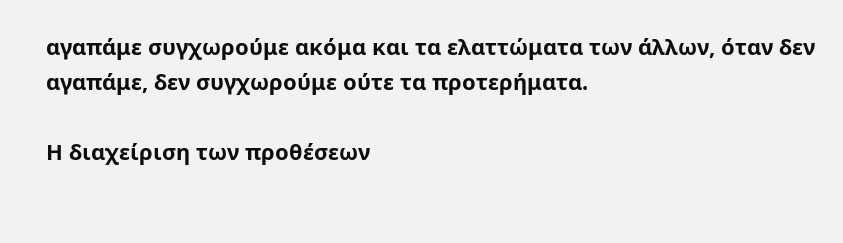αγαπάμε συγχωρούμε ακόμα και τα ελαττώματα των άλλων, όταν δεν αγαπάμε, δεν συγχωρούμε ούτε τα προτερήματα.

Η διαχείριση των προθέσεων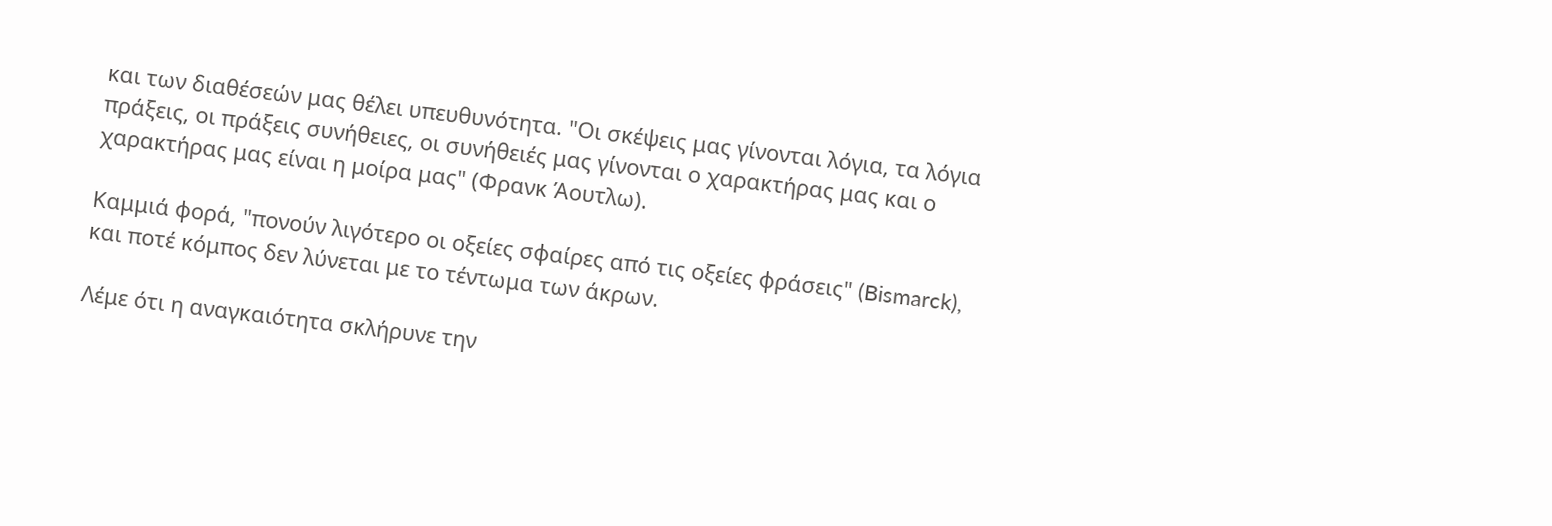και των διαθέσεών μας θέλει υπευθυνότητα. "Οι σκέψεις μας γίνονται λόγια, τα λόγια πράξεις, οι πράξεις συνήθειες, οι συνήθειές μας γίνονται ο χαρακτήρας μας και ο χαρακτήρας μας είναι η μοίρα μας" (Φρανκ Άουτλω).

Καμμιά φορά, "πονούν λιγότερο οι οξείες σφαίρες από τις οξείες φράσεις" (Bismarck), και ποτέ κόμπος δεν λύνεται με το τέντωμα των άκρων.

Λέμε ότι η αναγκαιότητα σκλήρυνε την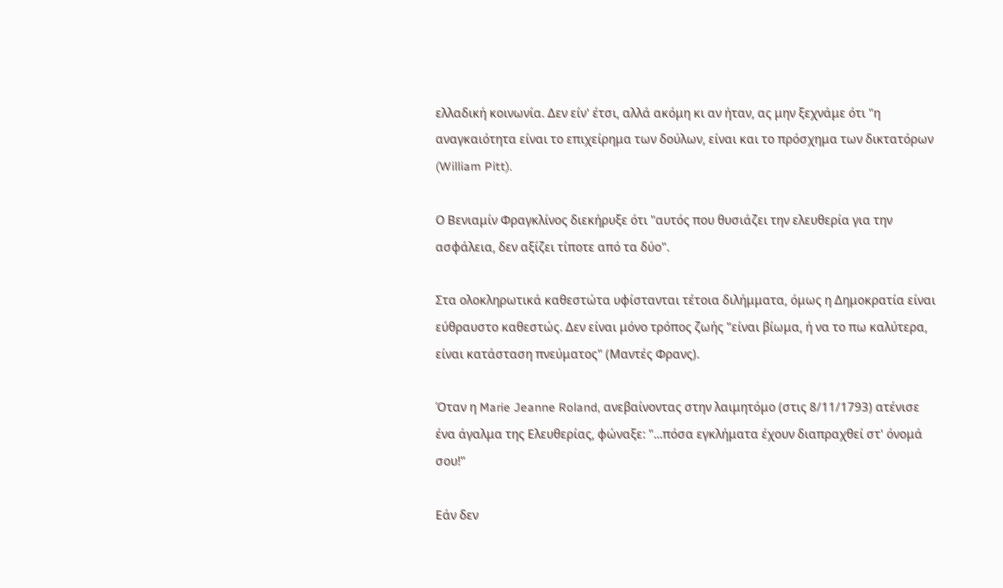ελλαδική κοινωνία. Δεν είν' έτσι, αλλά ακόμη κι αν ήταν, ας μην ξεχνάμε ότι "η αναγκαιότητα είναι το επιχείρημα των δούλων, είναι και το πρόσχημα των δικτατόρων (William Pitt).

Ο Βενιαμίν Φραγκλίνος διεκήρυξε ότι "αυτός που θυσιάζει την ελευθερία για την ασφάλεια, δεν αξίζει τίποτε από τα δύο".

Στα ολοκληρωτικά καθεστώτα υφίστανται τέτοια διλήμματα, όμως η Δημοκρατία είναι εύθραυστο καθεστώς. Δεν είναι μόνο τρόπος ζωής "είναι βίωμα, ή να το πω καλύτερα, είναι κατάσταση πνεύματος" (Μαντές Φρανς).

Όταν η Marie Jeanne Roland, ανεβαίνοντας στην λαιμητόμο (στις 8/11/1793) ατένισε ένα άγαλμα της Ελευθερίας, φώναξε: "...πόσα εγκλήματα έχουν διαπραχθεί στ' όνομά σου!"

Εάν δεν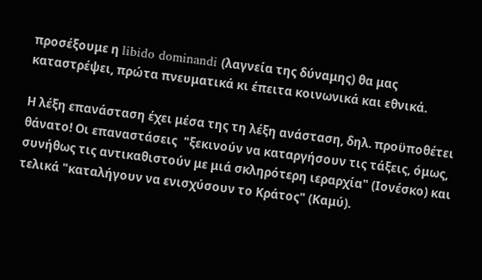προσέξουμε η libido dominandi (λαγνεία της δύναμης) θα μας καταστρέψει, πρώτα πνευματικά κι έπειτα κοινωνικά και εθνικά.

Η λέξη επανάσταση έχει μέσα της τη λέξη ανάσταση, δηλ. προϋποθέτει θάνατο! Οι επαναστάσεις  "ξεκινούν να καταργήσουν τις τάξεις, όμως, συνήθως τις αντικαθιστούν με μιά σκληρότερη ιεραρχία" (Ιονέσκο) και τελικά "καταλήγουν να ενισχύσουν το Κράτος" (Καμύ).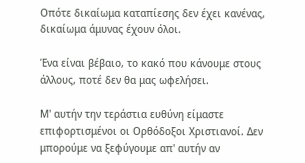Οπότε δικαίωμα καταπίεσης δεν έχει κανένας, δικαίωμα άμυνας έχουν όλοι.

Ένα είναι βέβαιο, το κακό που κάνουμε στους άλλους, ποτέ δεν θα μας ωφελήσει.

Μ' αυτήν την τεράστια ευθύνη είμαστε επιφορτισμένοι οι Ορθόδοξοι Χριστιανοί. Δεν μπορούμε να ξεφύγουμε απ' αυτήν αν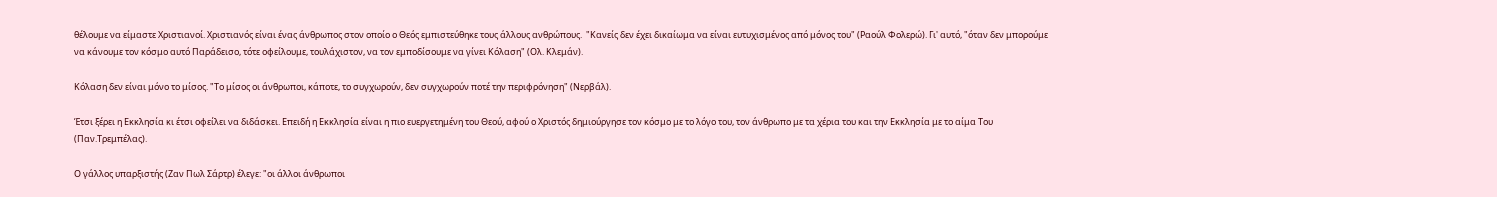θέλουμε να είμαστε Χριστιανοί. Χριστιανός είναι ένας άνθρωπος στον οποίο ο Θεός εμπιστεύθηκε τους άλλους ανθρώπους.  "Κανείς δεν έχει δικαίωμα να είναι ευτυχισμένος από μόνος του" (Ραούλ Φολερώ). Γι' αυτό, "όταν δεν μπορούμε να κάνουμε τον κόσμο αυτό Παράδεισο, τότε οφείλουμε, τουλάχιστον, να τον εμποδίσουμε να γίνει Κόλαση" (Ολ. Κλεμάν).

Κόλαση δεν είναι μόνο το μίσος. "Το μίσος οι άνθρωποι, κάποτε, το συγχωρούν, δεν συγχωρούν ποτέ την περιφρόνηση" (Νερβάλ).

Έτσι ξέρει η Εκκλησία κι έτσι οφείλει να διδάσκει. Επειδή η Εκκλησία είναι η πιο ευεργετημένη του Θεού, αφού ο Χριστός δημιούργησε τον κόσμο με το λόγο του, τον άνθρωπο με τα χέρια του και την Εκκλησία με το αίμα Του (Παν.Τρεμπέλας).

Ο γάλλος υπαρξιστής (Ζαν Πωλ Σάρτρ) έλεγε: "οι άλλοι άνθρωποι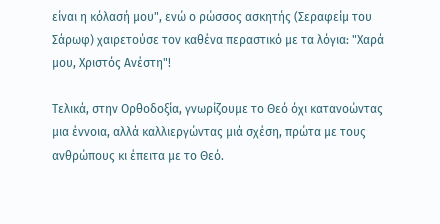είναι η κόλασή μου", ενώ ο ρώσσος ασκητής (Σεραφείμ του Σάρωφ) χαιρετούσε τον καθένα περαστικό με τα λόγια: "Χαρά μου, Χριστός Ανέστη"!

Τελικά, στην Ορθοδοξία, γνωρίζουμε το Θεό όχι κατανοώντας μια έννοια, αλλά καλλιεργώντας μιά σχέση, πρώτα με τους ανθρώπους κι έπειτα με το Θεό.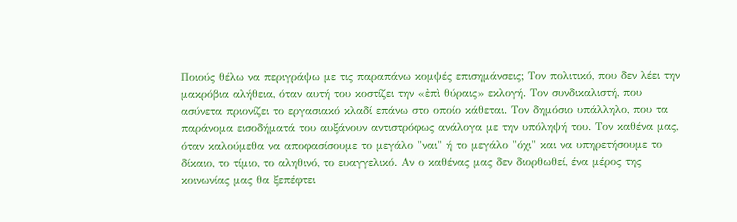Ποιούς θέλω να περιγράψω με τις παραπάνω κομψές επισημάνσεις; Τον πολιτικό, που δεν λέει την μακρόβια αλήθεια, όταν αυτή του κοστίζει την «ἐπὶ θύραις» εκλογή. Τον συνδικαλιστή, που ασύνετα πριονίζει το εργασιακό κλαδί επάνω στο οποίο κάθεται. Τον δημόσιο υπάλληλο, που τα παράνομα εισοδήματά του αυξάνουν αντιστρόφως ανάλογα με την υπόληψή του. Τον καθένα μας, όταν καλούμεθα να αποφασίσουμε το μεγάλο "ναι" ή το μεγάλο "όχι" και να υπηρετήσουμε το δίκαιο, το τίμιο, το αληθινό, το ευαγγελικό. Αν ο καθένας μας δεν διορθωθεί, ένα μέρος της κοινωνίας μας θα ξεπέφτει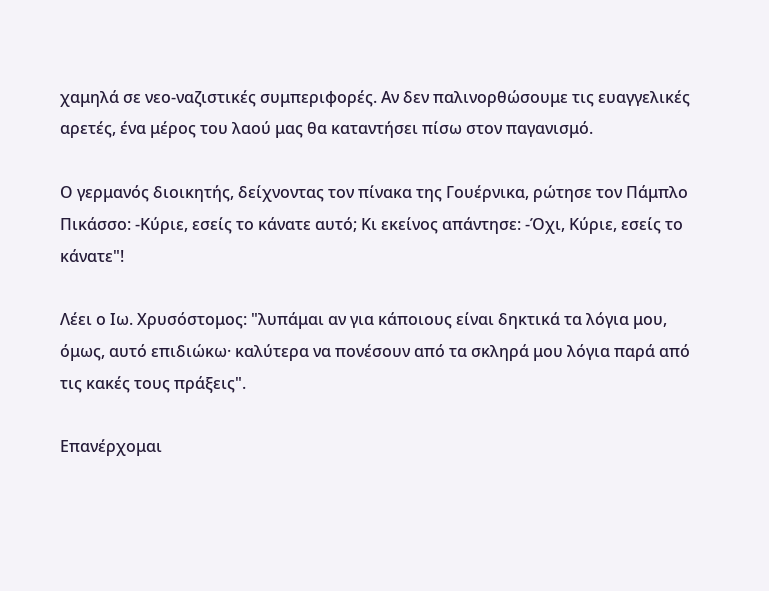χαμηλά σε νεο-ναζιστικές συμπεριφορές. Αν δεν παλινορθώσουμε τις ευαγγελικές αρετές, ένα μέρος του λαού μας θα καταντήσει πίσω στον παγανισμό.

Ο γερμανός διοικητής, δείχνοντας τον πίνακα της Γουέρνικα, ρώτησε τον Πάμπλο Πικάσσο: -Κύριε, εσείς το κάνατε αυτό; Κι εκείνος απάντησε: -Όχι, Κύριε, εσείς το κάνατε"!

Λέει ο Ιω. Χρυσόστομος: "λυπάμαι αν για κάποιους είναι δηκτικά τα λόγια μου, όμως, αυτό επιδιώκω· καλύτερα να πονέσουν από τα σκληρά μου λόγια παρά από τις κακές τους πράξεις".

Επανέρχομαι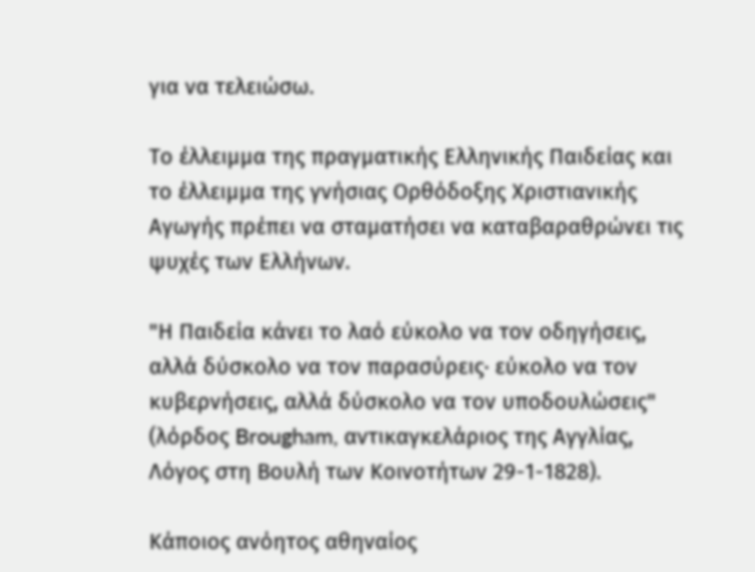για να τελειώσω.

Το έλλειμμα της πραγματικής Ελληνικής Παιδείας και το έλλειμμα της γνήσιας Ορθόδοξης Χριστιανικής Αγωγής πρέπει να σταματήσει να καταβαραθρώνει τις ψυχές των Ελλήνων.

"Η Παιδεία κάνει το λαό εύκολο να τον οδηγήσεις, αλλά δύσκολο να τον παρασύρεις· εύκολο να τον κυβερνήσεις, αλλά δύσκολο να τον υποδουλώσεις" (λόρδος Brougham, αντικαγκελάριος της Αγγλίας, Λόγος στη Βουλή των Κοινοτήτων 29-1-1828).

Κάποιος ανόητος αθηναίος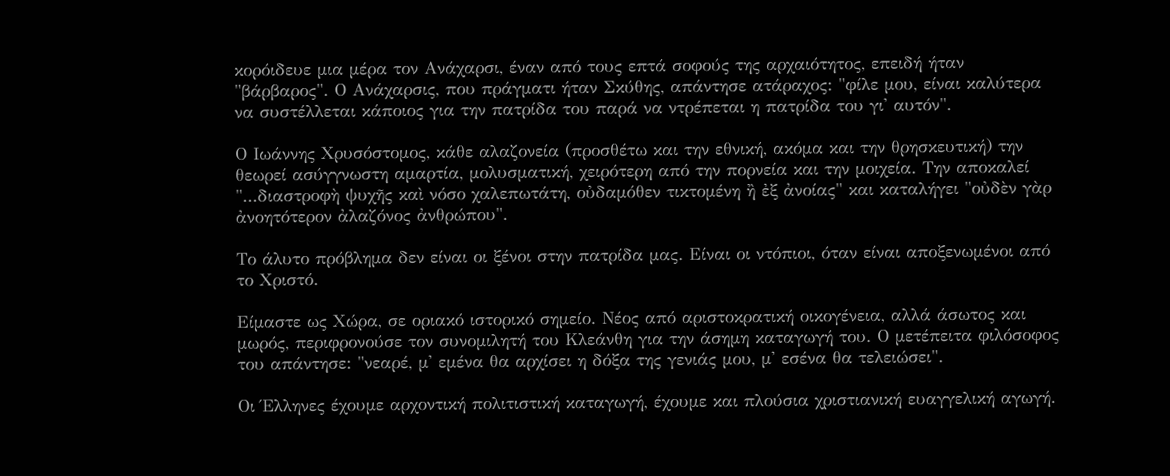κορόιδευε μια μέρα τον Ανάχαρσι, έναν από τους επτά σοφούς της αρχαιότητος, επειδή ήταν "βάρβαρος". Ο Ανάχαρσις, που πράγματι ήταν Σκύθης, απάντησε ατάραχος: "φίλε μου, είναι καλύτερα να συστέλλεται κάποιος για την πατρίδα του παρά να ντρέπεται η πατρίδα του γι' αυτόν".

Ο Ιωάννης Χρυσόστομος, κάθε αλαζονεία (προσθέτω και την εθνική, ακόμα και την θρησκευτική) την θεωρεί ασύγγνωστη αμαρτία, μολυσματική, χειρότερη από την πορνεία και την μοιχεία. Την αποκαλεί "...διαστροφὴ ψυχῆς καὶ νόσο χαλεπωτάτη, οὐδαμόθεν τικτομένη ἢ ἐξ ἀνοίας" και καταλήγει "οὐδὲν γὰρ ἀνοητότερον ἀλαζόνος ἀνθρώπου".

Το άλυτο πρόβλημα δεν είναι οι ξένοι στην πατρίδα μας. Είναι οι ντόπιοι, όταν είναι αποξενωμένοι από το Χριστό.

Είμαστε ως Χώρα, σε οριακό ιστορικό σημείο. Νέος από αριστοκρατική οικογένεια, αλλά άσωτος και μωρός, περιφρονούσε τον συνομιλητή του Κλεάνθη για την άσημη καταγωγή του. Ο μετέπειτα φιλόσοφος του απάντησε: "νεαρέ, μ' εμένα θα αρχίσει η δόξα της γενιάς μου, μ' εσένα θα τελειώσει".

Οι Έλληνες έχουμε αρχοντική πολιτιστική καταγωγή, έχουμε και πλούσια χριστιανική ευαγγελική αγωγή.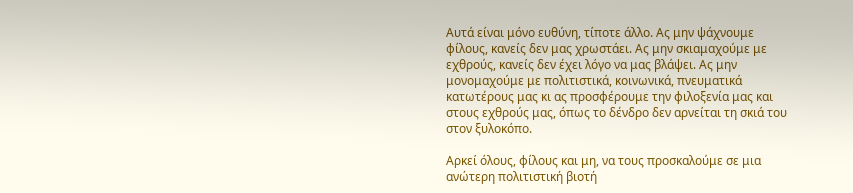Αυτά είναι μόνο ευθύνη, τίποτε άλλο. Ας μην ψάχνουμε φίλους, κανείς δεν μας χρωστάει. Ας μην σκιαμαχούμε με εχθρούς, κανείς δεν έχει λόγο να μας βλάψει. Ας μην μονομαχούμε με πολιτιστικά, κοινωνικά, πνευματικά κατωτέρους μας κι ας προσφέρουμε την φιλοξενία μας και στους εχθρούς μας, όπως το δένδρο δεν αρνείται τη σκιά του στον ξυλοκόπο.

Αρκεί όλους, φίλους και μη, να τους προσκαλούμε σε μια ανώτερη πολιτιστική βιοτή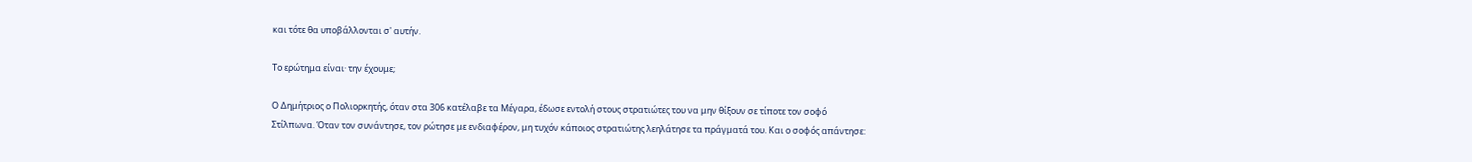και τότε θα υποβάλλονται σ' αυτήν.

Το ερώτημα είναι· την έχουμε;

Ο Δημήτριος ο Πολιορκητής, όταν στα 306 κατέλαβε τα Μέγαρα, έδωσε εντολή στους στρατιώτες του να μην θίξουν σε τίποτε τον σοφό Στίλπωνα. Όταν τον συνάντησε, τον ρώτησε με ενδιαφέρον, μη τυχόν κάποιος στρατιώτης λεηλάτησε τα πράγματά του. Και ο σοφός απάντησε: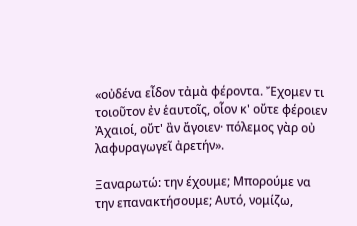«οὐδένα εἶδον τἀμὰ φέροντα. Ἔχομεν τι τοιοῦτον ἐν ἑαυτοῖς, οἷον κ' οὔτε φέροιεν Ἀχαιοί, οὔτ' ἂν ἄγοιεν· πόλεμος γὰρ οὐ λαφυραγωγεῖ ἀρετήν».

Ξαναρωτώ: την έχουμε; Μπορούμε να την επανακτήσουμε; Αυτό, νομίζω,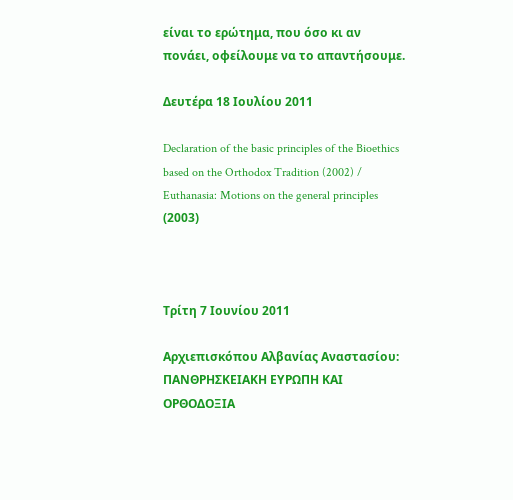είναι το ερώτημα, που όσο κι αν πονάει, οφείλουμε να το απαντήσουμε.

Δευτέρα 18 Ιουλίου 2011

Declaration of the basic principles of the Bioethics based on the Orthodox Tradition (2002) / Euthanasia: Motions on the general principles (2003)



Τρίτη 7 Ιουνίου 2011

Αρχιεπισκόπου Αλβανίας Αναστασίου: ΠΑΝΘΡΗΣΚΕΙΑΚΗ ΕΥΡΩΠΗ ΚΑΙ ΟΡΘΟΔΟΞΙΑ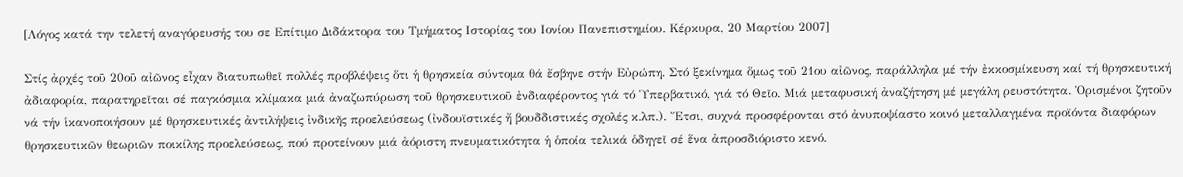[Λόγος κατά την τελετή αναγόρευσής του σε Επίτιμο Διδάκτορα του Τμήματος Ιστορίας του Ιονίου Πανεπιστημίου. Κέρκυρα, 20 Μαρτίου 2007]

Στίς ἀρχές τοῦ 20οῦ αἰῶνος εἶχαν διατυπωθεῖ πολλές προβλέψεις ὅτι ἡ θρησκεία σύντομα θά ἔσβηνε στήν Εὐρώπη. Στό ξεκίνημα ὅμως τοῦ 21ου αἰῶνος, παράλληλα μέ τήν ἐκκοσμίκευση καί τή θρησκευτική ἀδιαφορία, παρατηρεῖται σέ παγκόσμια κλίμακα μιά ἀναζωπύρωση τοῦ θρησκευτικοῦ ἐνδιαφέροντος γιά τό Ὑπερβατικό, γιά τό Θεῖο. Μιά μεταφυσική ἀναζήτηση μέ μεγάλη ρευστότητα. Ὁρισμένοι ζητοῦν νά τήν ἱκανοποιήσουν μέ θρησκευτικές ἀντιλήψεις ἰνδικῆς προελεύσεως (ἰνδουϊστικές ἤ βουδδιστικές σχολές κ.λπ.). Ἔτσι, συχνά προσφέρονται στό ἀνυποψίαστο κοινό μεταλλαγμένα προϊόντα διαφόρων θρησκευτικῶν θεωριῶν ποικίλης προελεύσεως, πού προτείνουν μιά ἀόριστη πνευματικότητα ἡ ὁποία τελικά ὁδηγεῖ σέ ἕνα ἀπροσδιόριστο κενό.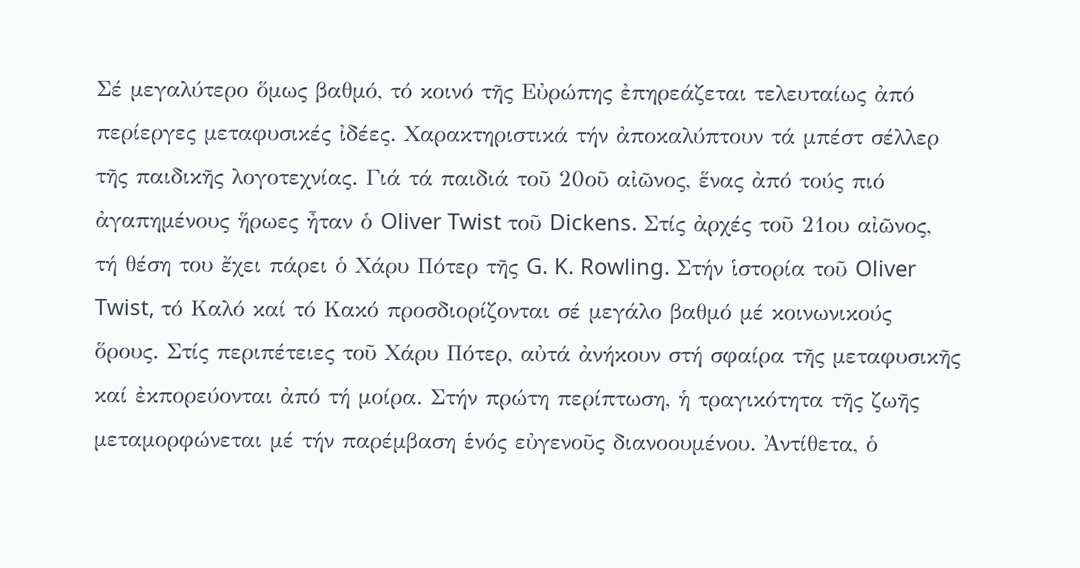Σέ μεγαλύτερο ὅμως βαθμό, τό κοινό τῆς Εὐρώπης ἐπηρεάζεται τελευταίως ἀπό περίεργες μεταφυσικές ἰδέες. Χαρακτηριστικά τήν ἀποκαλύπτουν τά μπέστ σέλλερ τῆς παιδικῆς λογοτεχνίας. Γιά τά παιδιά τοῦ 20οῦ αἰῶνος, ἕνας ἀπό τούς πιό ἀγαπημένους ἥρωες ἦταν ὁ Oliver Twist τοῦ Dickens. Στίς ἀρχές τοῦ 21ου αἰῶνος, τή θέση του ἔχει πάρει ὁ Χάρυ Πότερ τῆς G. K. Rowling. Στήν ἱστορία τοῦ Oliver Twist, τό Καλό καί τό Κακό προσδιορίζονται σέ μεγάλο βαθμό μέ κοινωνικούς ὅρους. Στίς περιπέτειες τοῦ Χάρυ Πότερ, αὐτά ἀνήκουν στή σφαίρα τῆς μεταφυσικῆς καί ἐκπορεύονται ἀπό τή μοίρα. Στήν πρώτη περίπτωση, ἡ τραγικότητα τῆς ζωῆς μεταμορφώνεται μέ τήν παρέμβαση ἑνός εὐγενοῦς διανοουμένου. Ἀντίθετα, ὁ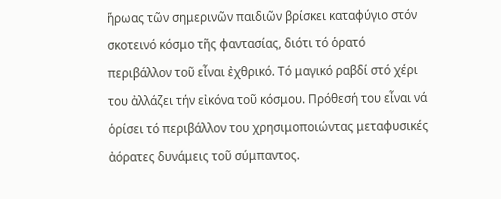ἥρωας τῶν σημερινῶν παιδιῶν βρίσκει καταφύγιο στόν σκοτεινό κόσμο τῆς φαντασίας, διότι τό ὁρατό περιβάλλον τοῦ εἶναι ἐχθρικό. Τό μαγικό ραβδί στό χέρι του ἀλλάζει τήν εἰκόνα τοῦ κόσμου. Πρόθεσή του εἶναι νά ὁρίσει τό περιβάλλον του χρησιμοποιώντας μεταφυσικές ἀόρατες δυνάμεις τοῦ σύμπαντος.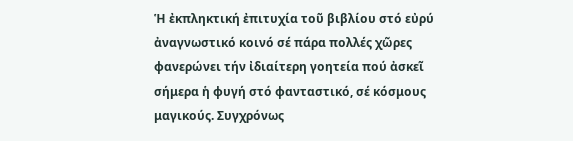Ἡ ἐκπληκτική ἐπιτυχία τοῦ βιβλίου στό εὐρύ ἀναγνωστικό κοινό σέ πάρα πολλές χῶρες φανερώνει τήν ἰδιαίτερη γοητεία πού ἀσκεῖ σήμερα ἡ φυγή στό φανταστικό, σέ κόσμους μαγικούς. Συγχρόνως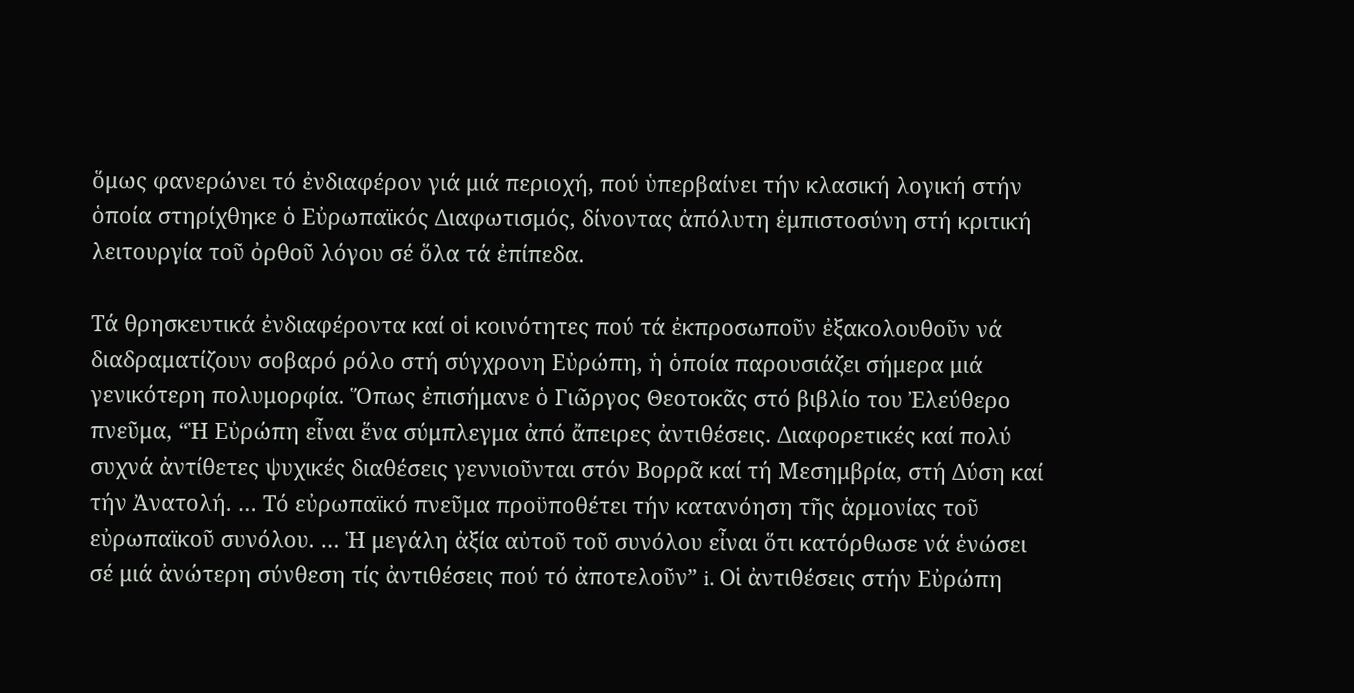ὅμως φανερώνει τό ἐνδιαφέρον γιά μιά περιοχή, πού ὑπερβαίνει τήν κλασική λογική στήν ὁποία στηρίχθηκε ὁ Εὐρωπαϊκός Διαφωτισμός, δίνοντας ἀπόλυτη ἐμπιστοσύνη στή κριτική λειτουργία τοῦ ὀρθοῦ λόγου σέ ὅλα τά ἐπίπεδα.

Τά θρησκευτικά ἐνδιαφέροντα καί οἱ κοινότητες πού τά ἐκπροσωποῦν ἐξακολουθοῦν νά διαδραματίζουν σοβαρό ρόλο στή σύγχρονη Εὐρώπη, ἡ ὁποία παρουσιάζει σήμερα μιά γενικότερη πολυμορφία. Ὅπως ἐπισήμανε ὁ Γιῶργος Θεοτοκᾶς στό βιβλίο του Ἐλεύθερο πνεῦμα, “Ἡ Εὐρώπη εἶναι ἕνα σύμπλεγμα ἀπό ἄπειρες ἀντιθέσεις. Διαφορετικές καί πολύ συχνά ἀντίθετες ψυχικές διαθέσεις γεννιοῦνται στόν Βορρᾶ καί τή Μεσημβρία, στή Δύση καί τήν Ἀνατολή. … Τό εὐρωπαϊκό πνεῦμα προϋποθέτει τήν κατανόηση τῆς ἁρμονίας τοῦ εὐρωπαϊκοῦ συνόλου. … Ἡ μεγάλη ἀξία αὐτοῦ τοῦ συνόλου εἶναι ὅτι κατόρθωσε νά ἑνώσει σέ μιά ἀνώτερη σύνθεση τίς ἀντιθέσεις πού τό ἀποτελοῦν” i. Οἱ ἀντιθέσεις στήν Εὐρώπη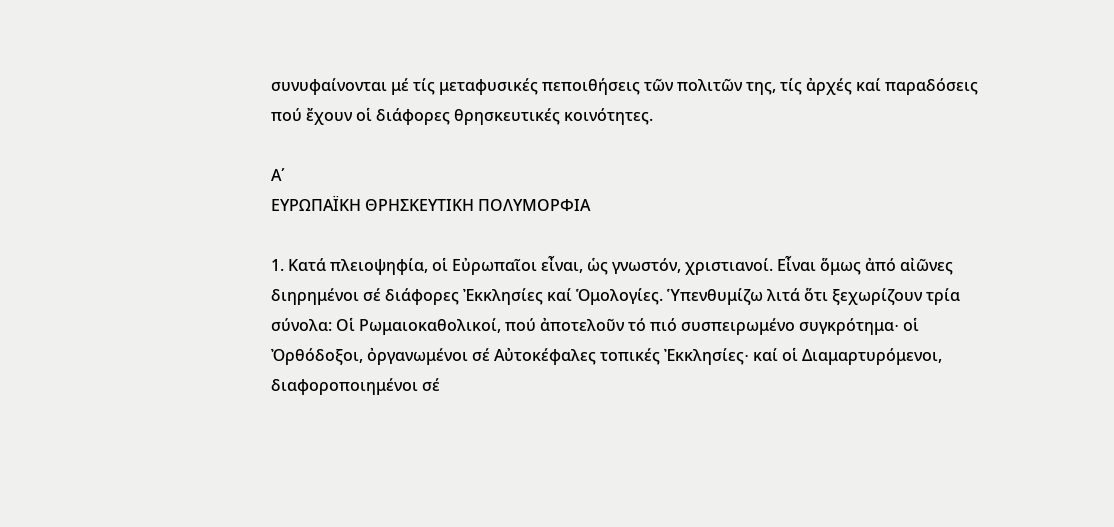συνυφαίνονται μέ τίς μεταφυσικές πεποιθήσεις τῶν πολιτῶν της, τίς ἀρχές καί παραδόσεις πού ἔχουν οἱ διάφορες θρησκευτικές κοινότητες.

Α΄
ΕΥΡΩΠΑΪΚΗ ΘΡΗΣΚΕΥΤΙΚΗ ΠΟΛΥΜΟΡΦΙΑ

1. Κατά πλειοψηφία, οἱ Εὐρωπαῖοι εἶναι, ὡς γνωστόν, χριστιανοί. Εἶναι ὅμως ἀπό αἰῶνες διηρημένοι σέ διάφορες Ἐκκλησίες καί Ὁμολογίες. Ὑπενθυμίζω λιτά ὅτι ξεχωρίζουν τρία σύνολα: Οἱ Ρωμαιοκαθολικοί, πού ἀποτελοῦν τό πιό συσπειρωμένο συγκρότημα∙ οἱ Ὀρθόδοξοι, ὀργανωμένοι σέ Αὐτοκέφαλες τοπικές Ἐκκλησίες∙ καί οἱ Διαμαρτυρόμενοι, διαφοροποιημένοι σέ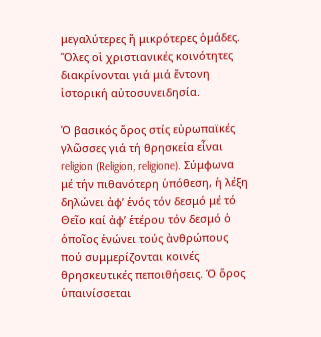μεγαλύτερες ἤ μικρότερες ὁμάδες. Ὅλες οἱ χριστιανικές κοινότητες διακρίνονται γιά μιά ἔντονη ἱστορική αὐτοσυνειδησία.

Ὁ βασικός ὅρος στίς εὐρωπαϊκές γλῶσσες γιά τή θρησκεία εἶναι religion (Religion, religione). Σύμφωνα μέ τήν πιθανότερη ὑπόθεση, ἡ λέξη δηλώνει ἀφ’ ἑνός τόν δεσμό μέ τό Θεῖο καί ἀφ’ ἑτέρου τόν δεσμό ὁ ὁποῖος ἑνώνει τούς ἀνθρώπους πού συμμερίζονται κοινές θρησκευτικές πεποιθήσεις. Ὁ ὅρος ὑπαινίσσεται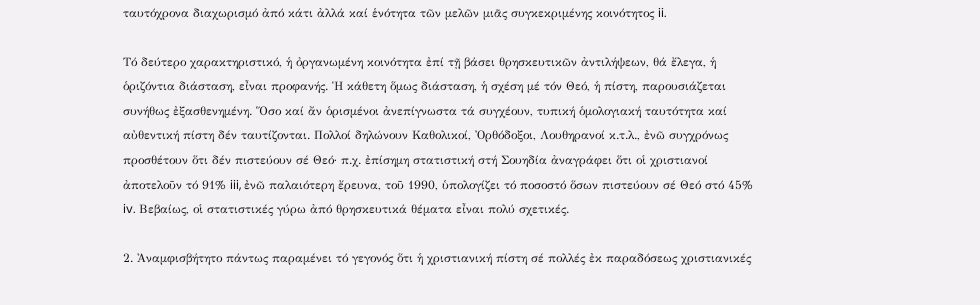ταυτόχρονα διαχωρισμό ἀπό κάτι ἀλλά καί ἑνότητα τῶν μελῶν μιᾶς συγκεκριμένης κοινότητος ii.

Τό δεύτερο χαρακτηριστικό, ἡ ὀργανωμένη κοινότητα ἐπί τῇ βάσει θρησκευτικῶν ἀντιλήψεων, θά ἔλεγα, ἡ ὁριζόντια διάσταση, εἶναι προφανής. Ἡ κάθετη ὅμως διάσταση, ἡ σχέση μέ τόν Θεό, ἡ πίστη, παρουσιάζεται συνήθως ἐξασθενημένη. Ὅσο καί ἄν ὁρισμένοι ἀνεπίγνωστα τά συγχέουν, τυπική ὁμολογιακή ταυτότητα καί αὐθεντική πίστη δέν ταυτίζονται. Πολλοί δηλώνουν Καθολικοί, Ὀρθόδοξοι, Λουθηρανοί κ.τ.λ., ἐνῶ συγχρόνως προσθέτουν ὅτι δέν πιστεύουν σέ Θεό∙ π.χ. ἐπίσημη στατιστική στή Σουηδία ἀναγράφει ὅτι οἱ χριστιανοί ἀποτελοῦν τό 91% iii, ἐνῶ παλαιότερη ἔρευνα, τοῦ 1990, ὑπολογίζει τό ποσοστό ὅσων πιστεύουν σέ Θεό στό 45% iv. Βεβαίως, οἱ στατιστικές γύρω ἀπό θρησκευτικά θέματα εἶναι πολύ σχετικές.

2. Ἀναμφισβήτητο πάντως παραμένει τό γεγονός ὅτι ἡ χριστιανική πίστη σέ πολλές ἐκ παραδόσεως χριστιανικές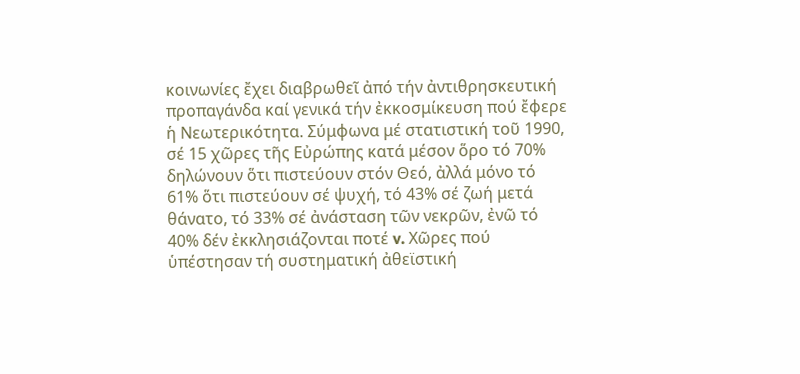κοινωνίες ἔχει διαβρωθεῖ ἀπό τήν ἀντιθρησκευτική προπαγάνδα καί γενικά τήν ἐκκοσμίκευση πού ἔφερε ἡ Νεωτερικότητα. Σύμφωνα μέ στατιστική τοῦ 1990, σέ 15 χῶρες τῆς Εὐρώπης κατά μέσον ὅρο τό 70% δηλώνουν ὅτι πιστεύουν στόν Θεό, ἀλλά μόνο τό 61% ὅτι πιστεύουν σέ ψυχή, τό 43% σέ ζωή μετά θάνατο, τό 33% σέ ἀνάσταση τῶν νεκρῶν, ἐνῶ τό 40% δέν ἐκκλησιάζονται ποτέ v. Χῶρες πού ὑπέστησαν τή συστηματική ἀθεϊστική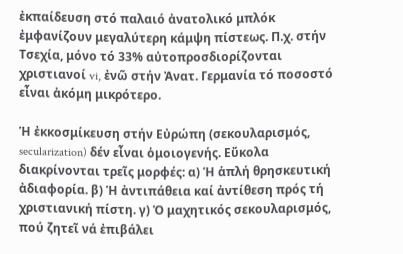ἐκπαίδευση στό παλαιό ἀνατολικό μπλόκ ἐμφανίζουν μεγαλύτερη κάμψη πίστεως. Π.χ. στήν Τσεχία, μόνο τό 33% αὐτοπροσδιορίζονται χριστιανοί vi, ἐνῶ στήν Ἀνατ. Γερμανία τό ποσοστό εἶναι ἀκόμη μικρότερο.

Ἡ ἐκκοσμίκευση στήν Εὐρώπη (σεκουλαρισμός, secularization) δέν εἶναι ὁμοιογενής. Εὔκολα διακρίνονται τρεῖς μορφές: α) Ἡ ἁπλή θρησκευτική ἀδιαφορία. β) Ἡ ἀντιπάθεια καί ἀντίθεση πρός τή χριστιανική πίστη. γ) Ὁ μαχητικός σεκουλαρισμός, πού ζητεῖ νά ἐπιβάλει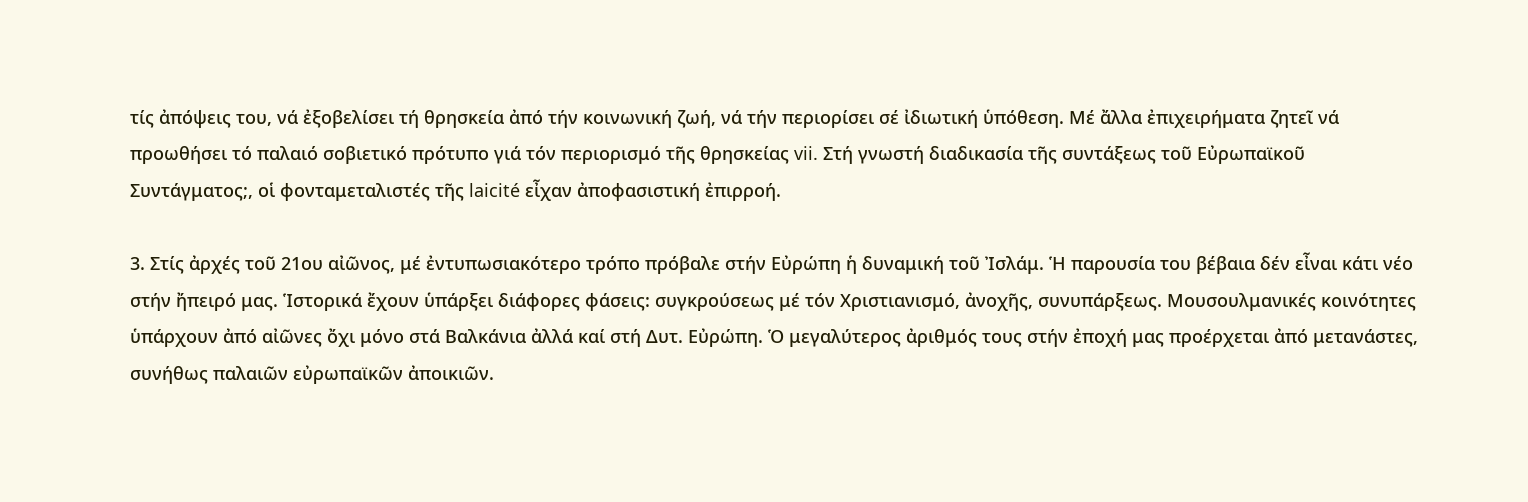τίς ἀπόψεις του, νά ἐξοβελίσει τή θρησκεία ἀπό τήν κοινωνική ζωή, νά τήν περιορίσει σέ ἰδιωτική ὑπόθεση. Μέ ἄλλα ἐπιχειρήματα ζητεῖ νά προωθήσει τό παλαιό σοβιετικό πρότυπο γιά τόν περιορισμό τῆς θρησκείας vii. Στή γνωστή διαδικασία τῆς συντάξεως τοῦ Εὐρωπαϊκοῦ Συντάγματος;, οἱ φονταμεταλιστές τῆς laicité εἶχαν ἀποφασιστική ἐπιρροή.

3. Στίς ἀρχές τοῦ 21ου αἰῶνος, μέ ἐντυπωσιακότερο τρόπο πρόβαλε στήν Εὐρώπη ἡ δυναμική τοῦ Ἰσλάμ. Ἡ παρουσία του βέβαια δέν εἶναι κάτι νέο στήν ἤπειρό μας. Ἱστορικά ἔχουν ὑπάρξει διάφορες φάσεις: συγκρούσεως μέ τόν Χριστιανισμό, ἀνοχῆς, συνυπάρξεως. Μουσουλμανικές κοινότητες ὑπάρχουν ἀπό αἰῶνες ὄχι μόνο στά Βαλκάνια ἀλλά καί στή Δυτ. Εὐρώπη. Ὁ μεγαλύτερος ἀριθμός τους στήν ἐποχή μας προέρχεται ἀπό μετανάστες, συνήθως παλαιῶν εὐρωπαϊκῶν ἀποικιῶν.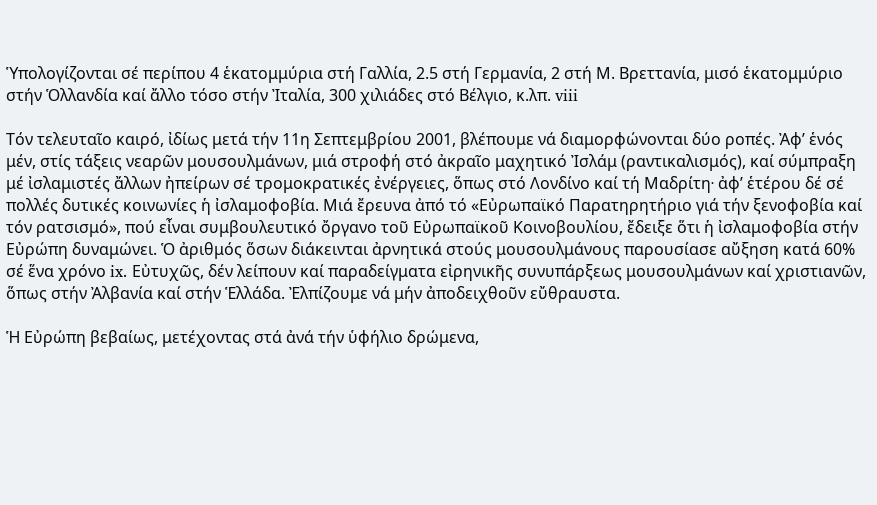Ὑπολογίζονται σέ περίπου 4 ἑκατομμύρια στή Γαλλία, 2.5 στή Γερμανία, 2 στή Μ. Βρεττανία, μισό ἑκατομμύριο στήν Ὁλλανδία καί ἄλλο τόσο στήν Ἰταλία, 300 χιλιάδες στό Βέλγιο, κ.λπ. viii

Τόν τελευταῖο καιρό, ἰδίως μετά τήν 11η Σεπτεμβρίου 2001, βλέπουμε νά διαμορφώνονται δύο ροπές. Ἀφ’ ἑνός μέν, στίς τάξεις νεαρῶν μουσουλμάνων, μιά στροφή στό ἀκραῖο μαχητικό Ἰσλάμ (ραντικαλισμός), καί σύμπραξη μέ ἰσλαμιστές ἄλλων ἠπείρων σέ τρομοκρατικές ἐνέργειες, ὅπως στό Λονδίνο καί τή Μαδρίτη∙ ἀφ’ ἑτέρου δέ σέ πολλές δυτικές κοινωνίες ἡ ἰσλαμοφοβία. Μιά ἔρευνα ἀπό τό «Εὐρωπαϊκό Παρατηρητήριο γιά τήν ξενοφοβία καί τόν ρατσισμό», πού εἶναι συμβουλευτικό ὄργανο τοῦ Εὐρωπαϊκοῦ Κοινοβουλίου, ἔδειξε ὅτι ἡ ἰσλαμοφοβία στήν Εὐρώπη δυναμώνει. Ὁ ἀριθμός ὅσων διάκεινται ἀρνητικά στούς μουσουλμάνους παρουσίασε αὔξηση κατά 60% σέ ἕνα χρόνο ix. Εὐτυχῶς, δέν λείπουν καί παραδείγματα εἰρηνικῆς συνυπάρξεως μουσουλμάνων καί χριστιανῶν, ὅπως στήν Ἀλβανία καί στήν Ἑλλάδα. Ἐλπίζουμε νά μήν ἀποδειχθοῦν εὔθραυστα.

Ἡ Εὐρώπη βεβαίως, μετέχοντας στά ἀνά τήν ὑφήλιο δρώμενα,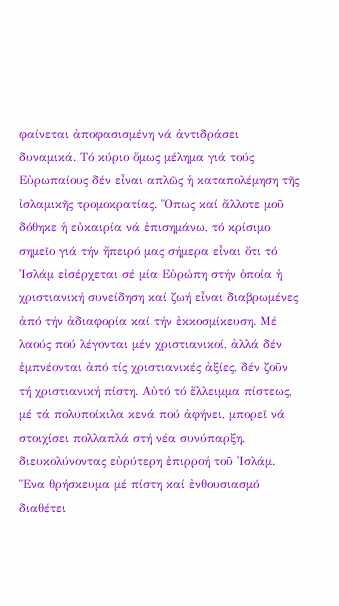φαίνεται ἀποφασισμένη νά ἀντιδράσει δυναμικά. Τό κύριο ὅμως μέλημα γιά τούς Εὐρωπαίους δέν εἶναι απλῶς ἡ καταπολέμηση τῆς ἰσλαμικῆς τρομοκρατίας. Ὅπως καί ἄλλοτε μοῦ δόθηκε ἡ εὐκαιρία νά ἐπισημάνω, τό κρίσιμο σημεῖο γιά τήν ἤπειρό μας σήμερα εἶναι ὅτι τό Ἰσλάμ εἰσέρχεται σέ μία Εὐρώπη στήν ὁποία ἡ χριστιανική συνείδηση καί ζωή εἶναι διαβρωμένες ἀπό τήν ἀδιαφορία καί τήν ἐκκοσμίκευση. Μέ λαούς πού λέγονται μέν χριστιανικοί, ἀλλά δέν ἐμπνέονται ἀπό τίς χριστιανικές ἀξίες, δέν ζοῦν τή χριστιανική πίστη. Αὐτό τό ἔλλειμμα πίστεως, μέ τά πολυποίκιλα κενά πού ἀφήνει, μπορεῖ νά στοιχίσει πολλαπλά στή νέα συνύπαρξη, διευκολύνοντας εὐρύτερη ἐπιρροή τοῦ Ἰσλάμ. Ἕνα θρήσκευμα μέ πίστη καί ἐνθουσιασμό διαθέτει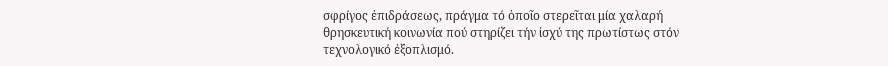σφρίγος ἐπιδράσεως, πράγμα τό ὁποῖο στερεῖται μία χαλαρή θρησκευτική κοινωνία πού στηρίζει τήν ἰσχύ της πρωτίστως στόν τεχνολογικό ἐξοπλισμό.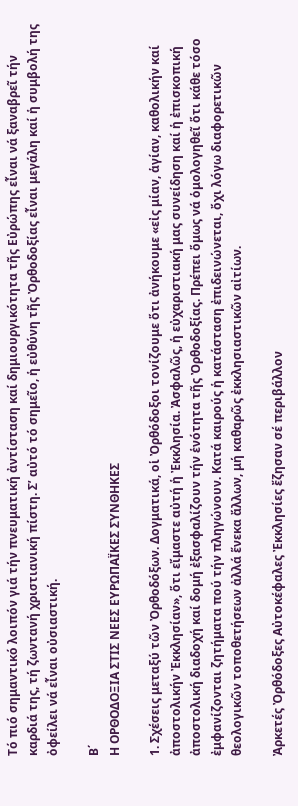Τό πιό σημαντικό λοιπόν γιά τήν πνευματική ἀντίσταση καί δημιουργικότητα τῆς Εὐρώπης εἶναι νά ξαναβρεῖ τήν καρδιά της, τή ζωντανή χριστιανική πίστη. Σ’ αὐτό τό σημεῖο, ἡ εὐθύνη τῆς Ὀρθοδοξίας εἶναι μεγάλη καί ἡ συμβολή της ὀφείλει νά εἶναι οὐσιαστική.

Β΄
Η ΟΡΘΟΔΟΞΙΑ ΣΤΙΣ ΝΕΕΣ ΕΥΡΩΠΑΪΚΕΣ ΣΥΝΘΗΚΕΣ

1. Σχέσεις μεταξύ τῶν Ὀρθοδόξων. Δογματικά, οἱ Ὀρθόδοξοι τονίζουμε ὅτι ἀνήκουμε «εἰς μίαν, ἁγίαν, καθολικήν καί ἀποστολικήν Ἐκκλησίαν», ὅτι εἴμαστε αὐτή ἡ Ἐκκλησία. Ἀσφαλῶς, ἡ εὐχαριστιακή μας συνείδηση καί ἡ ἐπισκοπική ἀποστολική διαδοχή καί δομή ἐξασφαλίζουν τήν ἑνότητα τῆς Ὀρθοδοξίας. Πρέπει ὅμως νά ὁμολογηθεῖ ὅτι κάθε τόσο ἐμφανίζονται ζητήματα πού τήν πληγώνουν. Κατά καιρούς ἡ κατάσταση ἐπιδεινώνεται, ὄχι λόγω διαφορετικῶν θεολογικῶν τοποθετήσεων ἀλλά ἕνεκα ἄλλων, μή καθαρῶς ἐκκλησιαστικῶν αἰτίων.

Ἀρκετές Ὀρθόδοξες Αὐτοκέφαλες Ἐκκλησίες ἔζησαν σέ περιβάλλον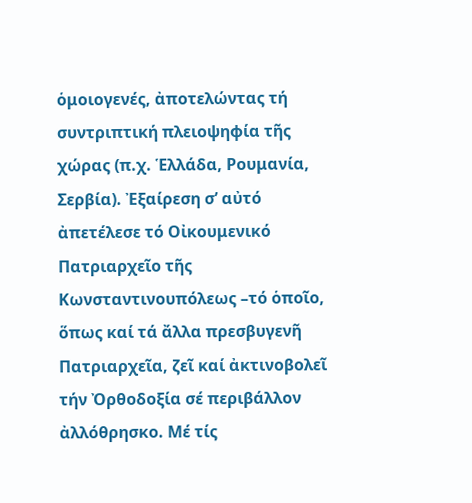ὁμοιογενές, ἀποτελώντας τή συντριπτική πλειοψηφία τῆς χώρας (π.χ. Ἑλλάδα, Ρουμανία, Σερβία). Ἐξαίρεση σ’ αὐτό ἀπετέλεσε τό Οἰκουμενικό Πατριαρχεῖο τῆς Κωνσταντινουπόλεως –τό ὁποῖο, ὅπως καί τά ἄλλα πρεσβυγενῆ Πατριαρχεῖα, ζεῖ καί ἀκτινοβολεῖ τήν Ὀρθοδοξία σέ περιβάλλον ἀλλόθρησκο. Μέ τίς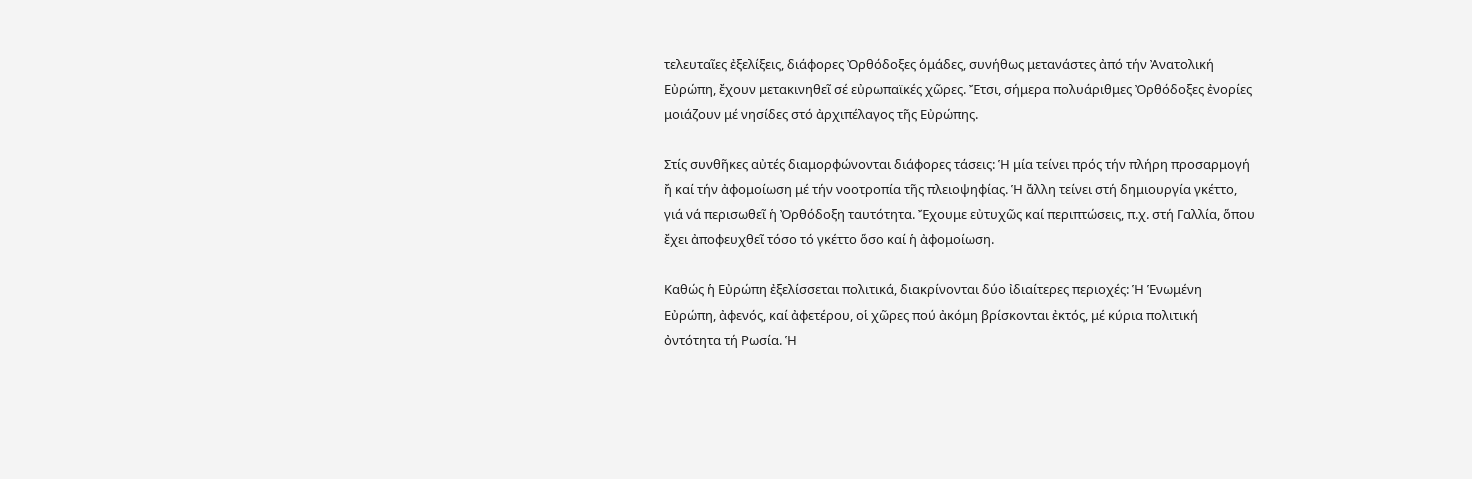τελευταῖες ἐξελίξεις, διάφορες Ὀρθόδοξες ὁμάδες, συνήθως μετανάστες ἀπό τήν Ἀνατολική Εὐρώπη, ἔχουν μετακινηθεῖ σέ εὐρωπαϊκές χῶρες. Ἔτσι, σήμερα πολυάριθμες Ὀρθόδοξες ἐνορίες μοιάζουν μέ νησίδες στό ἀρχιπέλαγος τῆς Εὐρώπης.

Στίς συνθῆκες αὐτές διαμορφώνονται διάφορες τάσεις: Ἡ μία τείνει πρός τήν πλήρη προσαρμογή ἤ καί τήν ἀφομοίωση μέ τήν νοοτροπία τῆς πλειοψηφίας. Ἡ ἄλλη τείνει στή δημιουργία γκέττο, γιά νά περισωθεῖ ἡ Ὀρθόδοξη ταυτότητα. Ἔχουμε εὐτυχῶς καί περιπτώσεις, π.χ. στή Γαλλία, ὅπου ἔχει ἀποφευχθεῖ τόσο τό γκέττο ὅσο καί ἡ ἀφομοίωση.

Καθώς ἡ Εὐρώπη ἐξελίσσεται πολιτικά, διακρίνονται δύο ἰδιαίτερες περιοχές: Ἡ Ἑνωμένη Εὐρώπη, ἀφενός, καί ἀφετέρου, οἱ χῶρες πού ἀκόμη βρίσκονται ἐκτός, μέ κύρια πολιτική ὀντότητα τή Ρωσία. Ἡ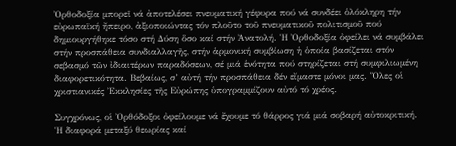Ὀρθοδοξία μπορεῖ νά ἀποτελέσει πνευματική γέφυρα πού νά συνδέει ὁλόκληρη τήν εὐρωπαϊκή ἤπειρο, ἀξιοποιώντας τόν πλοῦτο τοῦ πνευματικοῦ πολιτισμοῦ πού δημιουργήθηκε τόσο στή Δύση ὅσο καί στήν Ἀνατολή. Ἡ Ὀρθοδοξία ὀφείλει νά συμβάλει στήν προσπάθεια συνδιαλλαγῆς, στήν ἁρμονική συμβίωση ἡ ὁποία βασίζεται στόν σεβασμό τῶν ἰδιαιτέρων παραδόσεων, σέ μιά ἑνότητα πού στηρίζεται στή συμφιλιωμένη διαφορετικότητα. Βεβαίως, σ’ αὐτή τήν προσπάθεια δέν εἴμαστε μόνοι μας. Ὅλες οἱ χριστιανικές Ἐκκλησίες τῆς Εὐρώπης ὑπογραμμίζουν αὐτό τό χρέος.

Συγχρόνως, οἱ Ὀρθόδοξοι ὀφείλουμε νά ἔχουμε τό θάρρος γιά μιά σοβαρή αὐτοκριτική. Ἡ διαφορά μεταξύ θεωρίας καί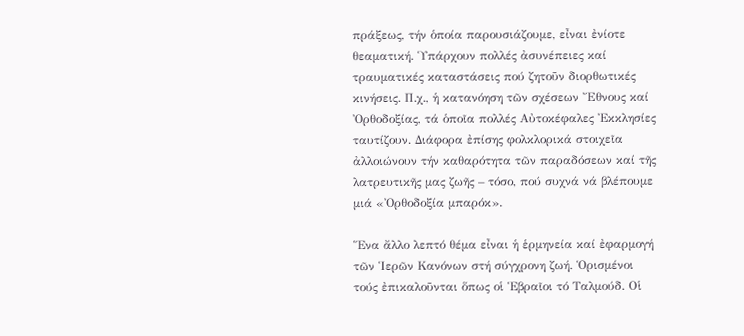πράξεως, τήν ὁποία παρουσιάζουμε, εἶναι ἐνίοτε θεαματική. Ὑπάρχουν πολλές ἀσυνέπειες καί τραυματικές καταστάσεις πού ζητοῦν διορθωτικές κινήσεις. Π.χ., ἡ κατανόηση τῶν σχέσεων Ἔθνους καί Ὀρθοδοξίας, τά ὁποῖα πολλές Αὐτοκέφαλες Ἐκκλησίες ταυτίζουν. Διάφορα ἐπίσης φολκλορικά στοιχεῖα ἀλλοιώνουν τήν καθαρότητα τῶν παραδόσεων καί τῆς λατρευτικῆς μας ζωῆς – τόσο, πού συχνά νά βλέπουμε μιά «Ὀρθοδοξία μπαρόκ».

Ἕνα ἄλλο λεπτό θέμα εἶναι ἡ ἑρμηνεία καί ἐφαρμογή τῶν Ἱερῶν Κανόνων στή σύγχρονη ζωή. Ὁρισμένοι τούς ἐπικαλοῦνται ὅπως οἱ Ἑβραῖοι τό Ταλμούδ. Οἱ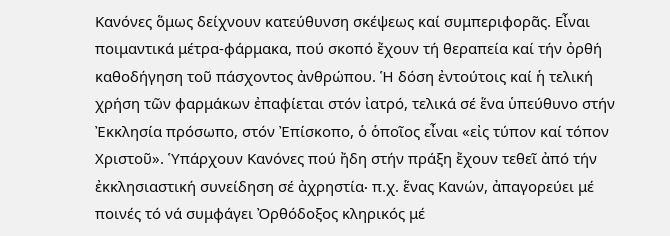Κανόνες ὅμως δείχνουν κατεύθυνση σκέψεως καί συμπεριφορᾶς. Εἶναι ποιμαντικά μέτρα‐φάρμακα, πού σκοπό ἔχουν τή θεραπεία καί τήν ὀρθή καθοδήγηση τοῦ πάσχοντος ἀνθρώπου. Ἡ δόση ἐντούτοις καί ἡ τελική χρήση τῶν φαρμάκων ἐπαφίεται στόν ἰατρό, τελικά σέ ἕνα ὑπεύθυνο στήν Ἐκκλησία πρόσωπο, στόν Ἐπίσκοπο, ὁ ὁποῖος εἶναι «εἰς τύπον καί τόπον Χριστοῦ». Ὑπάρχουν Κανόνες πού ἤδη στήν πράξη ἔχουν τεθεῖ ἀπό τήν ἐκκλησιαστική συνείδηση σέ ἀχρηστία∙ π.χ. ἕνας Κανών, ἀπαγορεύει μέ ποινές τό νά συμφάγει Ὀρθόδοξος κληρικός μέ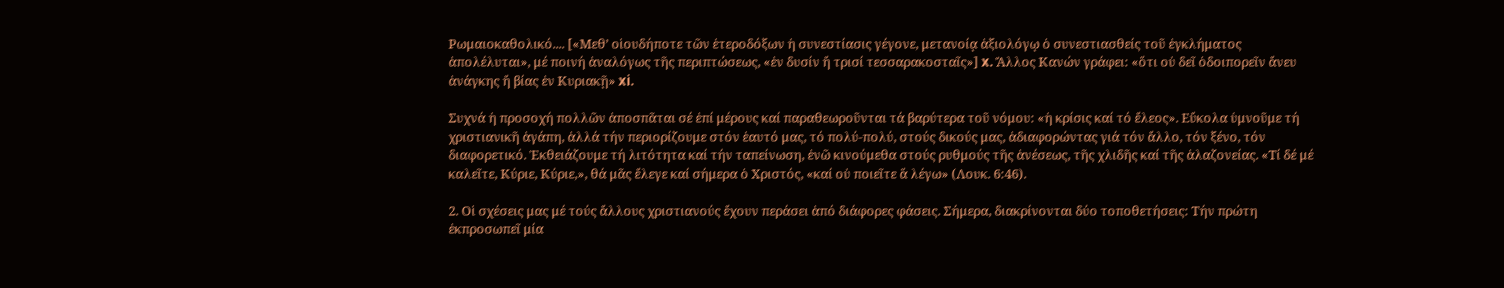Ρωμαιοκαθολικό.... [«Μεθ’ οἱουδήποτε τῶν ἑτεροδόξων ἡ συνεστίασις γέγονε, μετανοίᾳ ἀξιολόγῳ ὁ συνεστιασθείς τοῦ ἐγκλήματος ἀπολέλυται», μέ ποινή ἀναλόγως τῆς περιπτώσεως, «ἐν δυσίν ἤ τρισί τεσσαρακοσταῖς»] x. Ἄλλος Κανών γράφει: «ὅτι οὐ δεῖ ὁδοιπορεῖν ἄνευ ἀνάγκης ἤ βίας ἐν Κυριακῇ» xi.

Συχνά ἡ προσοχή πολλῶν ἀποσπᾶται σέ ἐπί μέρους καί παραθεωροῦνται τά βαρύτερα τοῦ νόμου: «ἡ κρίσις καί τό ἔλεος». Εὔκολα ὑμνοῦμε τή χριστιανικῆ ἀγάπη, ἀλλά τήν περιορίζουμε στόν ἑαυτό μας, τό πολύ‐πολύ, στούς δικούς μας, ἀδιαφορώντας γιά τόν ἄλλο, τόν ξένο, τόν διαφορετικό. Ἐκθειάζουμε τή λιτότητα καί τήν ταπείνωση, ἐνῶ κινούμεθα στούς ρυθμούς τῆς ἀνέσεως, τῆς χλιδῆς καί τῆς ἀλαζονείας. «Τί δέ μέ καλεῖτε, Κύριε, Κύριε,», θά μᾶς ἔλεγε καί σήμερα ὁ Χριστός, «καί οὐ ποιεῖτε ἅ λέγω» (Λουκ. 6:46).

2. Οἱ σχέσεις μας μέ τούς ἄλλους χριστιανούς ἔχουν περάσει ἀπό διάφορες φάσεις. Σήμερα, διακρίνονται δύο τοποθετήσεις: Τήν πρώτη ἐκπροσωπεῖ μία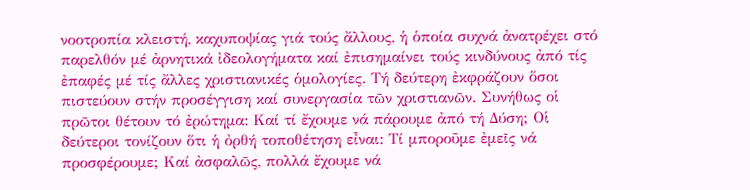νοοτροπία κλειστή, καχυποψίας γιά τούς ἄλλους, ἡ ὁποία συχνά ἀνατρέχει στό παρελθόν μέ ἀρνητικά ἰδεολογήματα καί ἐπισημαίνει τούς κινδύνους ἀπό τίς ἐπαφές μέ τίς ἄλλες χριστιανικές ὁμολογίες. Τή δεύτερη ἐκφράζουν ὅσοι πιστεύουν στήν προσέγγιση καί συνεργασία τῶν χριστιανῶν. Συνήθως οἱ πρῶτοι θέτουν τό ἐρώτημα: Καί τί ἔχουμε νά πάρουμε ἀπό τή Δύση; Οἱ δεύτεροι τονίζουν ὅτι ἡ ὀρθή τοποθέτηση εἶναι: Τί μποροῦμε ἐμεῖς νά προσφέρουμε; Καί ἀσφαλῶς, πολλά ἔχουμε νά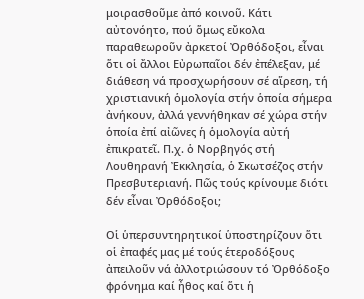μοιρασθοῦμε ἀπό κοινοῦ. Κάτι αὐτονόητο, πού ὅμως εὔκολα παραθεωροῦν ἀρκετοί Ὀρθόδοξοι, εἶναι ὅτι οἱ ἄλλοι Εὐρωπαῖοι δέν ἐπέλεξαν, μέ διάθεση νά προσχωρήσουν σέ αἵρεση, τή χριστιανική ὁμολογία στήν ὁποία σήμερα ἀνήκουν, ἀλλά γεννήθηκαν σέ χώρα στήν ὁποία ἐπί αἰῶνες ἡ ὁμολογία αὐτή ἐπικρατεῖ. Π.χ. ὁ Νορβηγός στή Λουθηρανή Ἐκκλησία, ὁ Σκωτσέζος στήν Πρεσβυτεριανή. Πῶς τούς κρίνουμε διότι δέν εἶναι Ὀρθόδοξοι;

Οἱ ὑπερσυντηρητικοί ὑποστηρίζουν ὅτι οἱ ἐπαφές μας μέ τούς ἑτεροδόξους ἀπειλοῦν νά ἀλλοτριώσουν τό Ὀρθόδοξο φρόνημα καί ἦθος καί ὅτι ἡ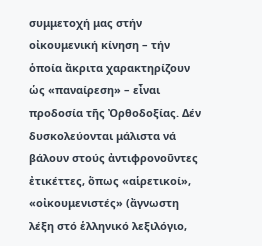συμμετοχή μας στήν οἰκουμενική κίνηση – τήν ὁποία ἄκριτα χαρακτηρίζουν ὡς «παναίρεση» – εἶναι προδοσία τῆς Ὀρθοδοξίας. Δέν δυσκολεύονται μάλιστα νά βάλουν στούς ἀντιφρονοῦντες ἐτικέττες, ὅπως «αἱρετικοί», «οἰκουμενιστές» (ἄγνωστη λέξη στό ἑλληνικό λεξιλόγιο,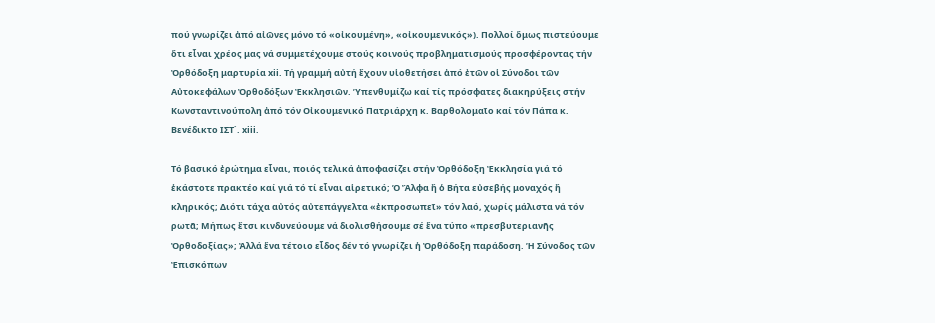πού γνωρίζει ἀπό αἰῶνες μόνο τό «οἰκουμένη», «οἰκουμενικός»). Πολλοί ὅμως πιστεύουμε ὅτι εἶναι χρέος μας νά συμμετέχουμε στούς κοινούς προβληματισμούς προσφέροντας τήν Ὀρθόδοξη μαρτυρία xii. Τή γραμμή αὐτή ἔχουν υἱοθετήσει ἀπό ἐτῶν οἱ Σύνοδοι τῶν Αὐτοκεφάλων Ὀρθοδόξων Ἐκκλησιῶν. Ὑπενθυμίζω καί τίς πρόσφατες διακηρύξεις στήν Κωνσταντινούπολη ἀπό τόν Οἰκουμενικό Πατριάρχη κ. Βαρθολομαῖο καί τόν Πάπα κ. Βενέδικτο ΙΣΤ΄. xiii.

Τό βασικό ἐρώτημα εἶναι, ποιός τελικά ἀποφασίζει στήν Ὀρθόδοξη Ἐκκλησία γιά τό ἑκάστοτε πρακτέο καί γιά τό τί εἶναι αἱρετικό; Ὁ Ἄλφα ἤ ὁ Βήτα εὐσεβής μοναχός ἤ κληρικός; Διότι τάχα αὐτός αὐτεπάγγελτα «ἐκπροσωπεῖ» τόν λαό, χωρίς μάλιστα νά τόν ρωτᾶ; Μήπως ἔτσι κινδυνεύουμε νά διολισθήσουμε σέ ἕνα τύπο «πρεσβυτεριανῆς Ὀρθοδοξίας»; Ἀλλά ἕνα τέτοιο εἶδος δέν τό γνωρίζει ἡ Ὀρθόδοξη παράδοση. Ἡ Σύνοδος τῶν Ἐπισκόπων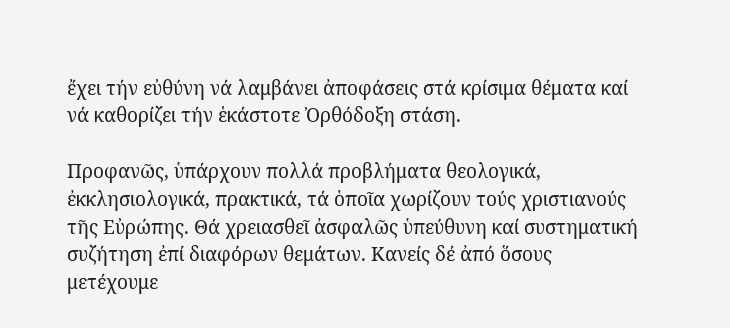ἔχει τήν εὐθύνη νά λαμβάνει ἀποφάσεις στά κρίσιμα θέματα καί νά καθορίζει τήν ἑκάστοτε Ὀρθόδοξη στάση.

Προφανῶς, ὑπάρχουν πολλά προβλήματα θεολογικά, ἐκκλησιολογικά, πρακτικά, τά ὁποῖα χωρίζουν τούς χριστιανούς τῆς Εὐρώπης. Θά χρειασθεῖ ἀσφαλῶς ὑπεύθυνη καί συστηματική συζήτηση ἐπί διαφόρων θεμάτων. Κανείς δέ ἀπό ὅσους μετέχουμε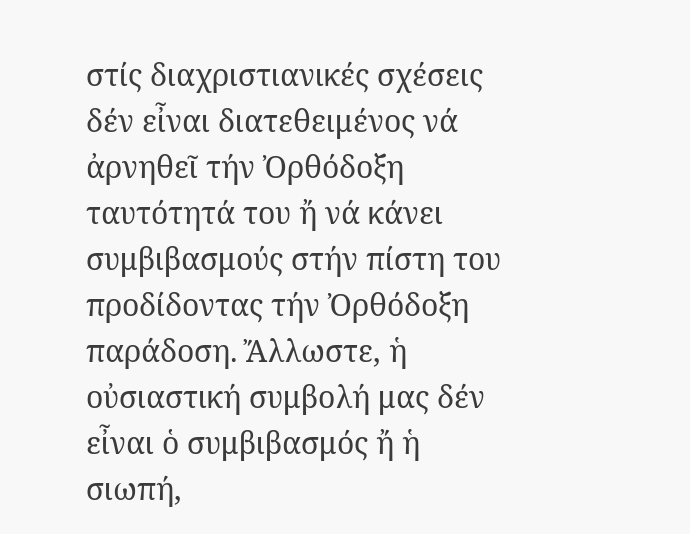στίς διαχριστιανικές σχέσεις δέν εἶναι διατεθειμένος νά ἀρνηθεῖ τήν Ὀρθόδοξη ταυτότητά του ἤ νά κάνει συμβιβασμούς στήν πίστη του προδίδοντας τήν Ὀρθόδοξη παράδοση. Ἄλλωστε, ἡ οὐσιαστική συμβολή μας δέν εἶναι ὁ συμβιβασμός ἤ ἡ σιωπή,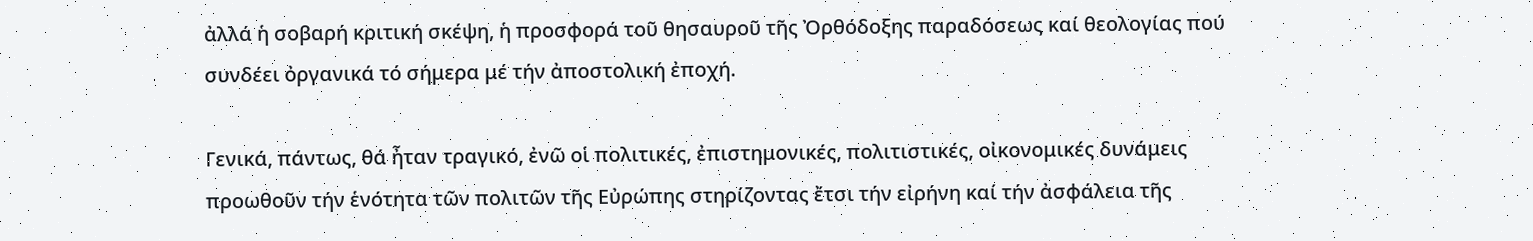ἀλλά ἡ σοβαρή κριτική σκέψη, ἡ προσφορά τοῦ θησαυροῦ τῆς Ὀρθόδοξης παραδόσεως καί θεολογίας πού συνδέει ὀργανικά τό σήμερα μέ τήν ἀποστολική ἐποχή.

Γενικά, πάντως, θά ἦταν τραγικό, ἐνῶ οἱ πολιτικές, ἐπιστημονικές, πολιτιστικές, οἰκονομικές δυνάμεις προωθοῦν τήν ἑνότητα τῶν πολιτῶν τῆς Εὐρώπης στηρίζοντας ἔτσι τήν εἰρήνη καί τήν ἀσφάλεια τῆς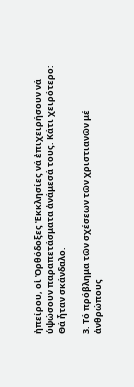ἠπείρου, οἱ Ὀρθόδοξες Ἐκκλησίες νά ἐπιχειρήσουν νά ὑψώσουν παραπετάσματα ἀνάμεσά τους. Κάτι χειρότερο: Θά ἦταν σκάνδαλο.

3. Τό πρόβλημα τῶν σχέσεων τῶν χριστιανῶν μέ ἀνθρώπους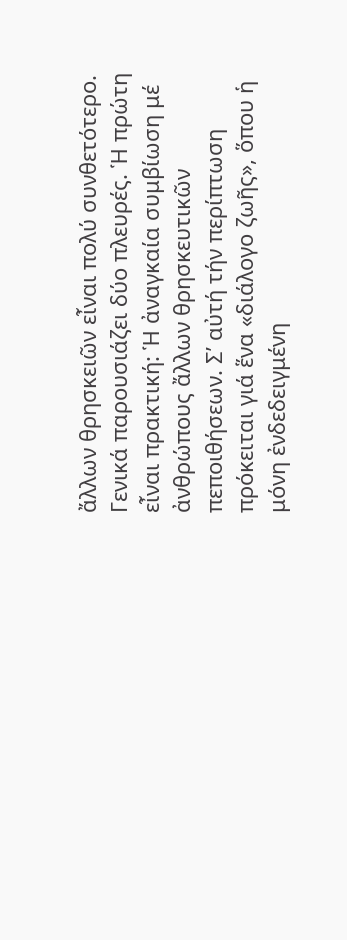ἄλλων θρησκειῶν εἶναι πολύ συνθετότερο. Γενικά παρουσιάζει δύο πλευρές. Ἡ πρώτη εἶναι πρακτική: Ἡ ἀναγκαία συμβίωση μέ ἀνθρώπους ἄλλων θρησκευτικῶν πεποιθήσεων. Σ’ αὐτή τήν περίπτωση πρόκειται γιά ἕνα «διάλογο ζωῆς», ὅπου ἡ μόνη ἐνδεδειγμένη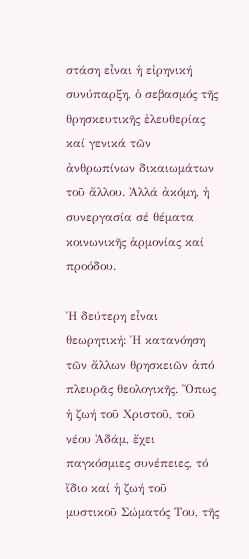στάση εἶναι ἡ εἰρηνική συνύπαρξη, ὁ σεβασμός τῆς θρησκευτικῆς ἐλευθερίας καί γενικά τῶν ἀνθρωπίνων δικαιωμάτων τοῦ ἄλλου. Ἀλλά ἀκόμη, ἡ συνεργασία σέ θέματα κοινωνικῆς ἁρμονίας καί προόδου.

Ἡ δεύτερη εἶναι θεωρητική: Ἡ κατανόηση τῶν ἄλλων θρησκειῶν ἀπό πλευρᾶς θεολογικῆς. Ὅπως ἡ ζωή τοῦ Χριστοῦ, τοῦ νέου Ἀδάμ, ἔχει παγκόσμιες συνέπειες, τό ἴδιο καί ἡ ζωή τοῦ μυστικοῦ Σώματός Του, τῆς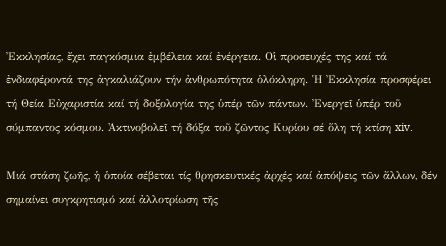Ἐκκλησίας, ἔχει παγκόσμια ἐμβέλεια καί ἐνέργεια. Οἱ προσευχές της καί τά ἐνδιαφέροντά της ἀγκαλιάζουν τήν ἀνθρωπότητα ὁλόκληρη. Ἡ Ἐκκλησία προσφέρει τή Θεία Εὐχαριστία καί τή δοξολογία της ὑπέρ τῶν πάντων. Ἐνεργεῖ ὑπέρ τοῦ σύμπαντος κόσμου. Ἀκτινοβολεῖ τή δόξα τοῦ ζῶντος Κυρίου σέ ὅλη τή κτίση xiv.

Μιά στάση ζωῆς, ἡ ὁποία σέβεται τίς θρησκευτικές ἀρχές καί ἀπόψεις τῶν ἄλλων, δέν σημαίνει συγκρητισμό καί ἀλλοτρίωση τῆς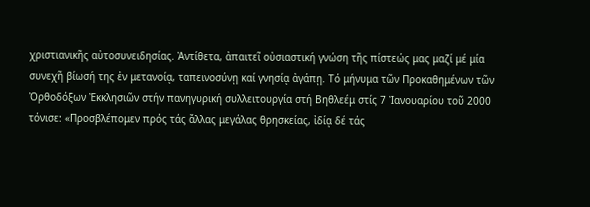χριστιανικῆς αὐτοσυνειδησίας. Ἀντίθετα, ἀπαιτεῖ οὐσιαστική γνώση τῆς πίστεώς μας μαζί μέ μία συνεχῆ βίωσή της ἐν μετανοίᾳ, ταπεινοσύνῃ καί γνησίᾳ ἀγάπῃ. Τό μήνυμα τῶν Προκαθημένων τῶν Ὀρθοδόξων Ἐκκλησιῶν στήν πανηγυρική συλλειτουργία στή Βηθλεέμ στίς 7 Ἰανουαρίου τοῦ 2000 τόνισε: «Προσβλέπομεν πρός τάς ἄλλας μεγάλας θρησκείας, ἰδίᾳ δέ τάς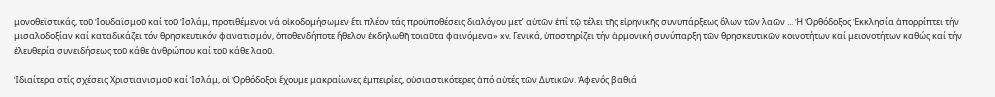μονοθεϊστικάς, τοῦ Ἰουδαϊσμοῦ καί τοῦ Ἰσλάμ, προτιθέμενοι νά οἰκοδομήσωμεν ἔτι πλέον τάς προϋποθέσεις διαλόγου μετ’ αὐτῶν ἐπί τῷ τέλει τῆς εἰρηνικῆς συνυπάρξεως ὅλων τῶν λαῶν ... Ἡ Ὀρθόδοξος Ἐκκλησία ἀπορρίπτει τήν μισαλοδοξίαν καί καταδικάζει τόν θρησκευτικόν φανατισμόν, ὁποθενδήποτε ἤθελον ἐκδηλωθῆ τοιαῦτα φαινόμενα» xv. Γενικά, ὑποστηρίζει τήν ἁρμονική συνύπαρξη τῶν θρησκευτικῶν κοινοτήτων καί μειονοτήτων καθώς καί τήν ἐλευθερία συνειδήσεως τοῦ κάθε ἀνθρώπου καί τοῦ κάθε λαοῦ.

Ἰδιαίτερα στίς σχέσεις Χριστιανισμοῦ καί Ἰσλάμ, οἱ Ὀρθόδοξοι ἔχουμε μακραίωνες ἐμπειρίες, οὐσιαστικότερες ἀπό αὐτές τῶν Δυτικῶν. Ἀφενός βαθιά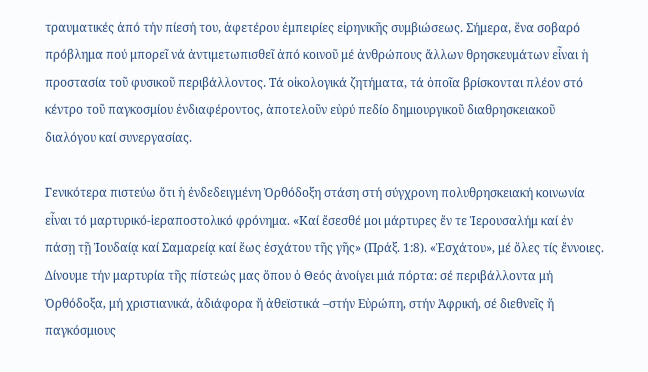τραυματικές ἀπό τήν πίεσή του, ἀφετέρου ἐμπειρίες εἰρηνικῆς συμβιώσεως. Σήμερα, ἕνα σοβαρό πρόβλημα πού μπορεῖ νά ἀντιμετωπισθεῖ ἀπό κοινοῦ μέ ἀνθρώπους ἄλλων θρησκευμάτων εἶναι ἡ προστασία τοῦ φυσικοῦ περιβάλλοντος. Τά οἰκολογικά ζητήματα, τά ὁποῖα βρίσκονται πλέον στό κέντρο τοῦ παγκοσμίου ἐνδιαφέροντος, ἀποτελοῦν εὐρύ πεδίο δημιουργικοῦ διαθρησκειακοῦ διαλόγου καί συνεργασίας.

Γενικότερα πιστεύω ὅτι ἡ ἐνδεδειγμένη Ὀρθόδοξη στάση στή σύγχρονη πολυθρησκειακή κοινωνία εἶναι τό μαρτυρικό‐ἱεραποστολικό φρόνημα. «Καί ἔσεσθέ μοι μάρτυρες ἔν τε Ἱερουσαλήμ καί ἐν πάσῃ τῇ Ἰουδαίᾳ καί Σαμαρείᾳ καί ἕως ἐσχάτου τῆς γῆς» (Πράξ. 1:8). «Ἐσχάτου», μέ ὅλες τίς ἔννοιες. Δίνουμε τήν μαρτυρία τῆς πίστεώς μας ὅπου ὁ Θεός ἀνοίγει μιά πόρτα: σέ περιβάλλοντα μή Ὀρθόδοξα, μή χριστιανικά, ἀδιάφορα ἤ ἀθεϊστικά –στήν Εὐρώπη, στήν Ἀφρική, σέ διεθνεῖς ἤ παγκόσμιους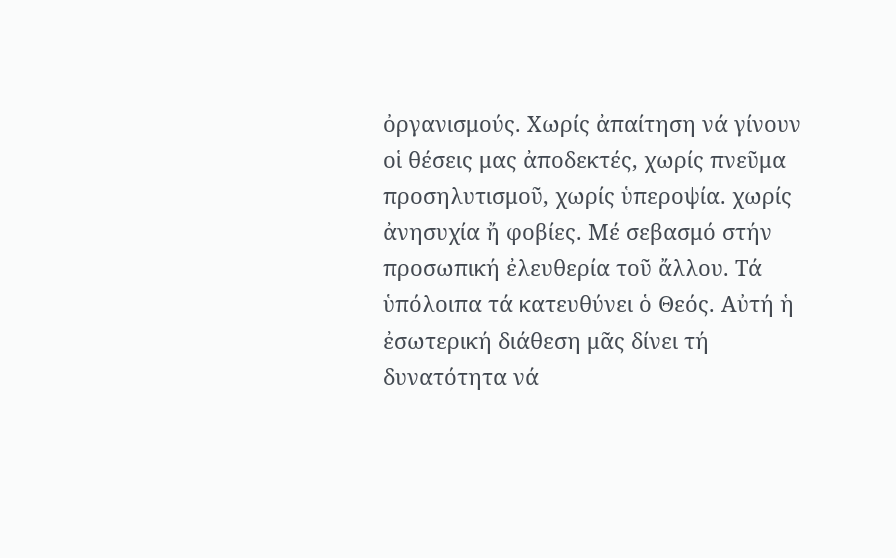ὀργανισμούς. Χωρίς ἀπαίτηση νά γίνουν οἱ θέσεις μας ἀποδεκτές, χωρίς πνεῦμα προσηλυτισμοῦ, χωρίς ὑπεροψία. χωρίς ἀνησυχία ἤ φοβίες. Μέ σεβασμό στήν προσωπική ἐλευθερία τοῦ ἄλλου. Τά ὑπόλοιπα τά κατευθύνει ὁ Θεός. Αὐτή ἡ ἐσωτερική διάθεση μᾶς δίνει τή δυνατότητα νά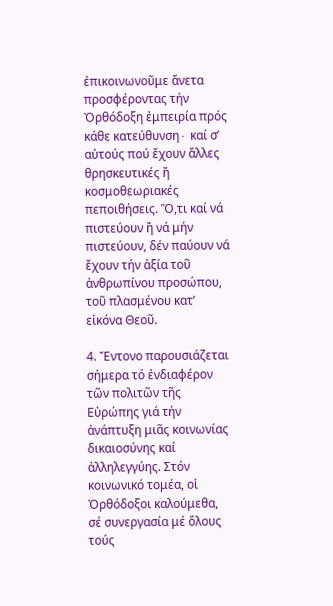ἐπικοινωνοῦμε ἄνετα προσφέροντας τήν Ὀρθόδοξη ἐμπειρία πρός κάθε κατεύθυνση∙ καί σ’ αὐτούς πού ἔχουν ἄλλες θρησκευτικές ἤ κοσμοθεωριακές πεποιθήσεις. Ὅ,τι καί νά πιστεύουν ἤ νά μήν πιστεύουν, δέν παύουν νά ἔχουν τήν ἀξία τοῦ ἀνθρωπίνου προσώπου, τοῦ πλασμένου κατ’ εἰκόνα Θεοῦ.

4. Ἔντονο παρουσιάζεται σήμερα τό ἐνδιαφέρον τῶν πολιτῶν τῆς Εὐρώπης γιά τήν ἀνάπτυξη μιᾶς κοινωνίας δικαιοσύνης καί ἀλληλεγγύης. Στόν κοινωνικό τομέα, οἱ Ὀρθόδοξοι καλούμεθα, σέ συνεργασία μέ ὅλους τούς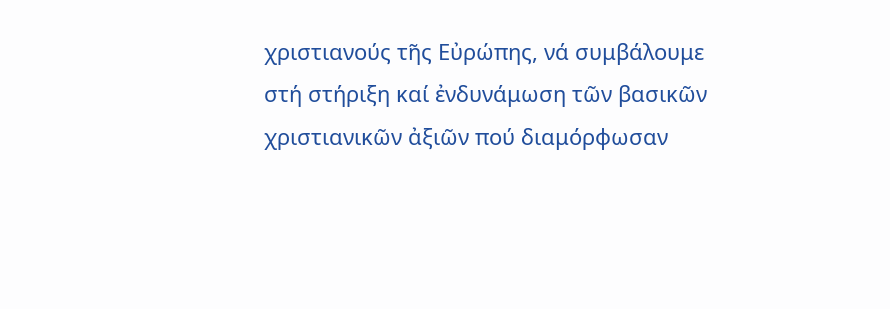χριστιανούς τῆς Εὐρώπης, νά συμβάλουμε στή στήριξη καί ἐνδυνάμωση τῶν βασικῶν χριστιανικῶν ἀξιῶν πού διαμόρφωσαν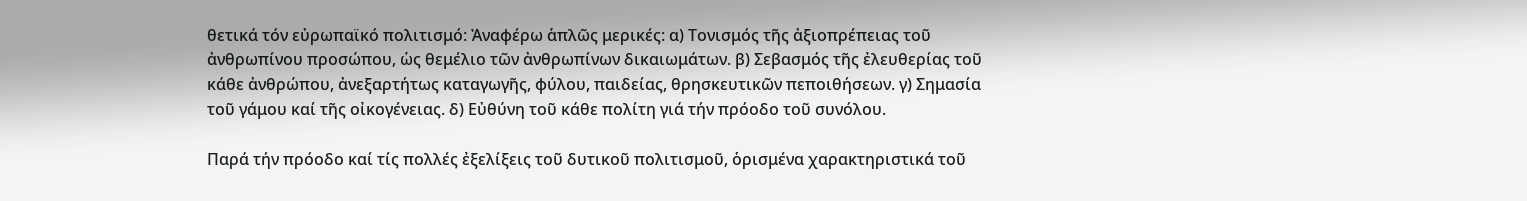θετικά τόν εὐρωπαϊκό πολιτισμό: Ἀναφέρω ἁπλῶς μερικές: α) Τονισμός τῆς ἀξιοπρέπειας τοῦ ἀνθρωπίνου προσώπου, ὡς θεμέλιο τῶν ἀνθρωπίνων δικαιωμάτων. β) Σεβασμός τῆς ἐλευθερίας τοῦ κάθε ἀνθρώπου, ἀνεξαρτήτως καταγωγῆς, φύλου, παιδείας, θρησκευτικῶν πεποιθήσεων. γ) Σημασία τοῦ γάμου καί τῆς οἰκογένειας. δ) Εὐθύνη τοῦ κάθε πολίτη γιά τήν πρόοδο τοῦ συνόλου.

Παρά τήν πρόοδο καί τίς πολλές ἐξελίξεις τοῦ δυτικοῦ πολιτισμοῦ, ὁρισμένα χαρακτηριστικά τοῦ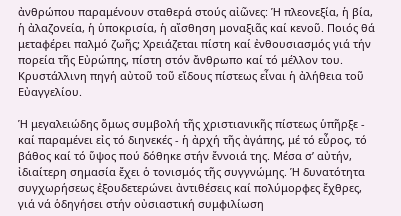ἀνθρώπου παραμένουν σταθερά στούς αἰῶνες: Ἡ πλεονεξία, ἡ βία, ἡ ἀλαζονεία, ἡ ὑποκρισία, ἡ αἴσθηση μοναξιᾶς καί κενοῦ. Ποιός θά μεταφέρει παλμό ζωῆς; Χρειάζεται πίστη καί ἐνθουσιασμός γιά τήν πορεία τῆς Εὐρώπης, πίστη στόν ἄνθρωπο καί τό μέλλον του. Κρυστάλλινη πηγή αὐτοῦ τοῦ εἴδους πίστεως εἶναι ἡ ἀλήθεια τοῦ Εὐαγγελίου.

Ἡ μεγαλειώδης ὅμως συμβολή τῆς χριστιανικῆς πίστεως ὑπῆρξε ‐ καί παραμένει εἰς τό διηνεκές ‐ ἡ ἀρχή τῆς ἀγάπης, μέ τό εὖρος, τό βάθος καί τό ὕψος πού δόθηκε στήν ἔννοιά της. Μέσα σ’ αὐτήν, ἰδιαίτερη σημασία ἔχει ὁ τονισμός τῆς συγγνώμης. Ἡ δυνατότητα συγχωρήσεως ἐξουδετερώνει ἀντιθέσεις καί πολύμορφες ἔχθρες, γιά νά ὁδηγήσει στήν οὐσιαστική συμφιλίωση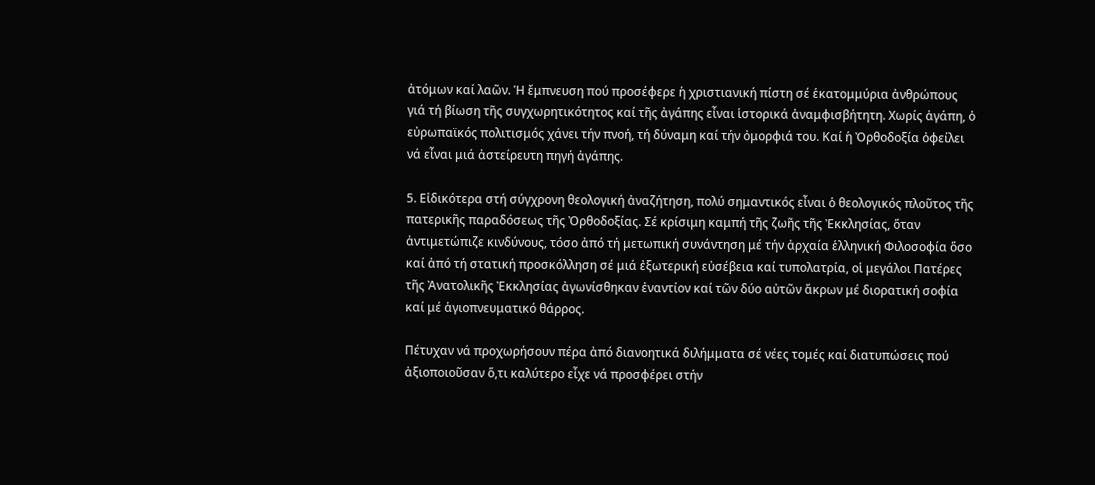ἀτόμων καί λαῶν. Ἡ ἔμπνευση πού προσέφερε ἡ χριστιανική πίστη σέ ἑκατομμύρια ἀνθρώπους γιά τή βίωση τῆς συγχωρητικότητος καί τῆς ἀγάπης εἶναι ἱστορικά ἀναμφισβήτητη. Χωρίς ἀγάπη, ὁ εὐρωπαϊκός πολιτισμός χάνει τήν πνοή, τή δύναμη καί τήν ὀμορφιά του. Καί ἡ Ὀρθοδοξία ὀφείλει νά εἶναι μιά ἀστείρευτη πηγή ἀγάπης.

5. Εἰδικότερα στή σύγχρονη θεολογική ἀναζήτηση, πολύ σημαντικός εἶναι ὁ θεολογικός πλοῦτος τῆς πατερικῆς παραδόσεως τῆς Ὀρθοδοξίας. Σέ κρίσιμη καμπή τῆς ζωῆς τῆς Ἐκκλησίας, ὅταν ἀντιμετώπιζε κινδύνους, τόσο ἀπό τή μετωπική συνάντηση μέ τήν ἀρχαία ἑλληνική Φιλοσοφία ὅσο καί ἀπό τή στατική προσκόλληση σέ μιά ἐξωτερική εὐσέβεια καί τυπολατρία, οἱ μεγάλοι Πατέρες τῆς Ἀνατολικῆς Ἐκκλησίας ἀγωνίσθηκαν ἐναντίον καί τῶν δύο αὐτῶν ἄκρων μέ διορατική σοφία καί μέ ἁγιοπνευματικό θάρρος.

Πέτυχαν νά προχωρήσουν πέρα ἀπό διανοητικά διλήμματα σέ νέες τομές καί διατυπώσεις πού ἀξιοποιοῦσαν ὅ,τι καλύτερο εἶχε νά προσφέρει στήν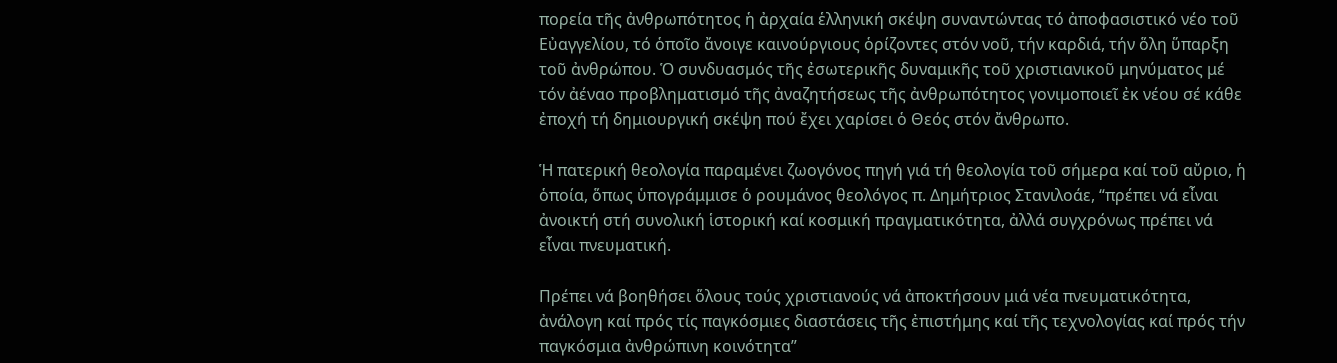πορεία τῆς ἀνθρωπότητος ἡ ἀρχαία ἑλληνική σκέψη συναντώντας τό ἀποφασιστικό νέο τοῦ Εὐαγγελίου, τό ὁποῖο ἄνοιγε καινούργιους ὁρίζοντες στόν νοῦ, τήν καρδιά, τήν ὅλη ὕπαρξη τοῦ ἀνθρώπου. Ὁ συνδυασμός τῆς ἐσωτερικῆς δυναμικῆς τοῦ χριστιανικοῦ μηνύματος μέ τόν ἀέναο προβληματισμό τῆς ἀναζητήσεως τῆς ἀνθρωπότητος γονιμοποιεῖ ἐκ νέου σέ κάθε ἐποχή τή δημιουργική σκέψη πού ἔχει χαρίσει ὁ Θεός στόν ἄνθρωπο.

Ἡ πατερική θεολογία παραμένει ζωογόνος πηγή γιά τή θεολογία τοῦ σήμερα καί τοῦ αὔριο, ἡ ὁποία, ὅπως ὑπογράμμισε ὁ ρουμάνος θεολόγος π. Δημήτριος Στανιλοάε, “πρέπει νά εἶναι ἀνοικτή στή συνολική ἱστορική καί κοσμική πραγματικότητα, ἀλλά συγχρόνως πρέπει νά εἶναι πνευματική.

Πρέπει νά βοηθήσει ὅλους τούς χριστιανούς νά ἀποκτήσουν μιά νέα πνευματικότητα, ἀνάλογη καί πρός τίς παγκόσμιες διαστάσεις τῆς ἐπιστήμης καί τῆς τεχνολογίας καί πρός τήν παγκόσμια ἀνθρώπινη κοινότητα”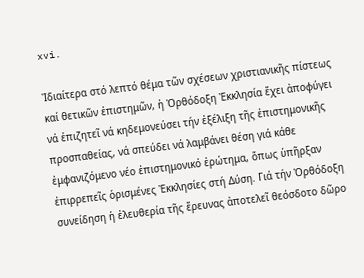xvi.

Ἰδιαίτερα στό λεπτό θέμα τῶν σχέσεων χριστιανικῆς πίστεως καί θετικῶν ἐπιστημῶν, ἡ Ὀρθόδοξη Ἐκκλησία ἔχει ἀποφύγει νά ἐπιζητεῖ νά κηδεμονεύσει τήν ἐξέλιξη τῆς ἐπιστημονικῆς προσπαθείας, νά σπεύδει νά λαμβάνει θέση γιά κάθε ἐμφανιζόμενο νέο ἐπιστημονικό ἐρώτημα, ὅπως ὑπῆρξαν ἐπιρρεπεῖς ὁρισμένες Ἐκκλησίες στή Δύση. Γιά τήν Ὀρθόδοξη συνείδηση ἡ ἐλευθερία τῆς ἔρευνας ἀποτελεῖ θεόσδοτο δῶρο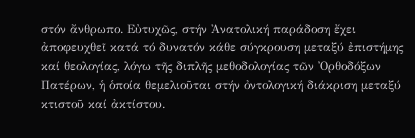στόν ἄνθρωπο. Εὐτυχῶς, στήν Ἀνατολική παράδοση ἔχει ἀποφευχθεῖ κατά τό δυνατόν κάθε σύγκρουση μεταξύ ἐπιστήμης καί θεολογίας, λόγω τῆς διπλῆς μεθοδολογίας τῶν Ὀρθοδόξων Πατέρων, ἡ ὁποία θεμελιοῦται στήν ὀντολογική διάκριση μεταξύ κτιστοῦ καί ἀκτίστου.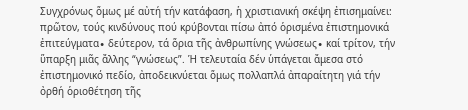Συγχρόνως ὅμως μέ αὐτή τήν κατάφαση, ἡ χριστιανική σκέψη ἐπισημαίνει: πρῶτον, τούς κινδύνους πού κρύβονται πίσω ἀπό ὁρισμένα ἐπιστημονικά ἐπιτεύγματα∙ δεύτερον, τά ὅρια τῆς ἀνθρωπίνης γνώσεως∙ καί τρίτον, τήν ὕπαρξη μιᾶς ἄλλης “γνώσεως”. Ἡ τελευταία δέν ὑπάγεται ἄμεσα στό ἐπιστημονικό πεδίο, ἀποδεικνύεται ὅμως πολλαπλά ἀπαραίτητη γιά τήν ὀρθή ὁριοθέτηση τῆς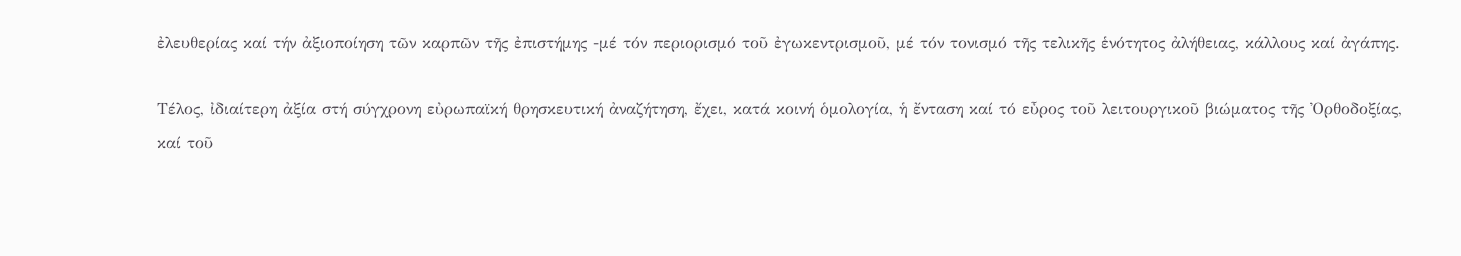ἐλευθερίας καί τήν ἀξιοποίηση τῶν καρπῶν τῆς ἐπιστήμης ‐μέ τόν περιορισμό τοῦ ἐγωκεντρισμοῦ, μέ τόν τονισμό τῆς τελικῆς ἑνότητος ἀλήθειας, κάλλους καί ἀγάπης.

Τέλος, ἰδιαίτερη ἀξία στή σύγχρονη εὐρωπαϊκή θρησκευτική ἀναζήτηση, ἔχει, κατά κοινή ὁμολογία, ἡ ἔνταση καί τό εὖρος τοῦ λειτουργικοῦ βιώματος τῆς Ὀρθοδοξίας, καί τοῦ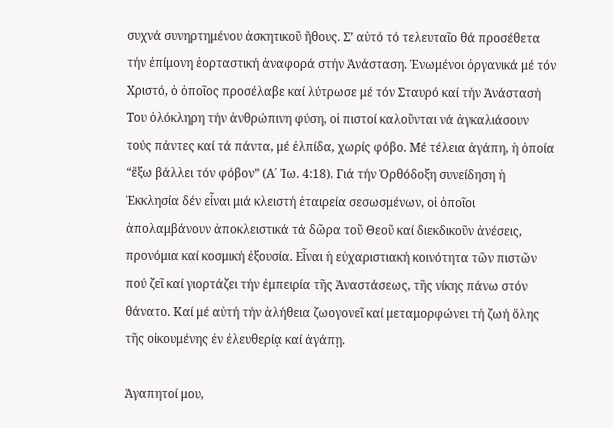συχνά συνηρτημένου ἀσκητικοῦ ἤθους. Σ’ αὐτό τό τελευταῖο θά προσέθετα τήν ἐπίμονη ἑορταστική ἀναφορά στήν Ἀνάσταση. Ἑνωμένοι ὀργανικά μέ τόν Χριστό, ὁ ὁποῖος προσέλαβε καί λύτρωσε μέ τόν Σταυρό καί τήν Ἀνάστασή Του ὁλόκληρη τήν ἀνθρώπινη φύση, οἱ πιστοί καλοῦνται νά ἀγκαλιάσουν τούς πάντες καί τά πάντα, μέ ἐλπίδα, χωρίς φόβο. Μέ τέλεια ἀγάπη, ἡ ὁποία “ἔξω βάλλει τόν φόβον” (Α΄ Ἰω. 4:18). Γιά τήν Ὀρθόδοξη συνείδηση ἡ Ἐκκλησία δέν εἶναι μιά κλειστή ἑταιρεία σεσωσμένων, οἱ ὁποῖοι ἀπολαμβάνουν ἀποκλειστικά τά δῶρα τοῦ Θεοῦ καί διεκδικοῦν ἀνέσεις, προνόμια καί κοσμική ἐξουσία. Εἶναι ἡ εὐχαριστιακή κοινότητα τῶν πιστῶν πού ζεῖ καί γιορτάζει τήν ἐμπειρία τῆς Ἀναστάσεως, τῆς νίκης πάνω στόν θάνατο. Καί μέ αὐτή τήν ἀλήθεια ζωογονεῖ καί μεταμορφώνει τή ζωή ὅλης τῆς οἰκουμένης ἐν ἐλευθερίᾳ καί ἀγάπῃ.

Ἀγαπητοί μου,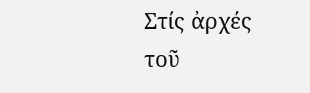Στίς ἀρχές τοῦ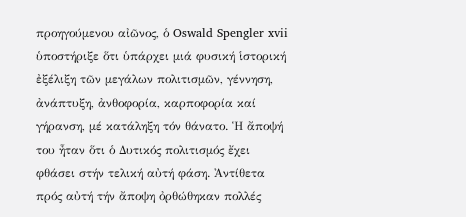προηγούμενου αἰῶνος, ὁ Oswald Spengler xvii ὑποστήριξε ὅτι ὑπάρχει μιά φυσική ἱστορική ἐξέλιξη τῶν μεγάλων πολιτισμῶν, γέννηση, ἀνάπτυξη, ἀνθοφορία, καρποφορία καί γήρανση, μέ κατάληξη τόν θάνατο. Ἡ ἄποψή του ἦταν ὅτι ὁ Δυτικός πολιτισμός ἔχει φθάσει στήν τελική αὐτή φάση. Ἀντίθετα πρός αὐτή τήν ἄποψη ὀρθώθηκαν πολλές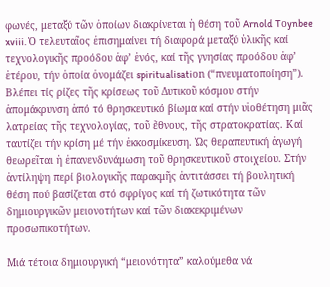φωνές, μεταξύ τῶν ὁποίων διακρίνεται ἡ θέση τοῦ Arnold Tοynbee xviii. Ὁ τελευταῖος ἐπισημαίνει τή διαφορά μεταξύ ὑλικῆς καί τεχνολογικῆς προόδου ἀφ’ ἑνός, καί τῆς γνησίας προόδου ἀφ’ ἑτέρου, τήν ὁποία ὀνομάζει spiritualisatiοn (“πνευματοποίηση”). Βλέπει τίς ρίζες τῆς κρίσεως τοῦ Δυτικοῦ κόσμου στήν ἀπομάκρυνση ἀπό τό θρησκευτικό βίωμα καί στήν υἱοθέτηση μιᾶς λατρείας τῆς τεχνολογίας, τοῦ ἔθνους, τῆς στρατοκρατίας. Καί ταυτίζει τήν κρίση μέ τήν ἐκκοσμίκευση. Ὡς θεραπευτική ἀγωγή θεωρεῖται ἡ ἐπανενδυνάμωση τοῦ θρησκευτικοῦ στοιχείου. Στήν ἀντίληψη περί βιολογικῆς παρακμῆς ἀντιτάσσει τή βουλητική θέση πού βασίζεται στό σφρίγος καί τή ζωτικότητα τῶν δημιουργικῶν μειονοτήτων καί τῶν διακεκριμένων προσωπικοτήτων.

Μιά τέτοια δημιουργική “μειονότητα” καλούμεθα νά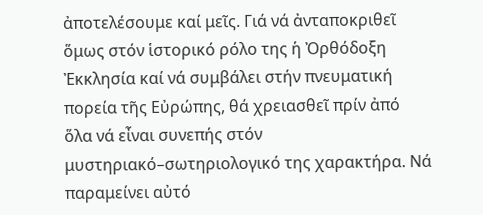ἀποτελέσουμε καί μεῖς. Γιά νά ἀνταποκριθεῖ ὅμως στόν ἱστορικό ρόλο της ἡ Ὀρθόδοξη Ἐκκλησία καί νά συμβάλει στήν πνευματική πορεία τῆς Εὐρώπης, θά χρειασθεῖ πρίν ἀπό ὅλα νά εἶναι συνεπής στόν μυστηριακό–σωτηριολογικό της χαρακτήρα. Νά παραμείνει αὐτό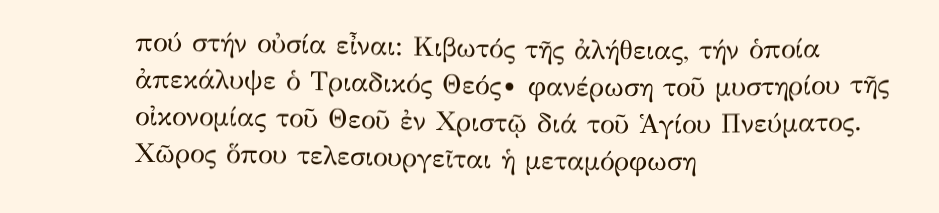πού στήν οὐσία εἶναι: Κιβωτός τῆς ἀλήθειας, τήν ὁποία ἀπεκάλυψε ὁ Τριαδικός Θεός∙ φανέρωση τοῦ μυστηρίου τῆς οἰκονομίας τοῦ Θεοῦ ἐν Χριστῷ διά τοῦ Ἁγίου Πνεύματος. Χῶρος ὅπου τελεσιουργεῖται ἡ μεταμόρφωση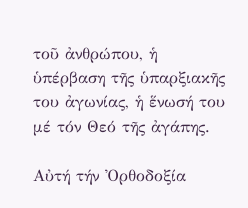τοῦ ἀνθρώπου, ἡ ὑπέρβαση τῆς ὑπαρξιακῆς του ἀγωνίας, ἡ ἕνωσή του μέ τόν Θεό τῆς ἀγάπης.

Αὐτή τήν Ὀρθοδοξία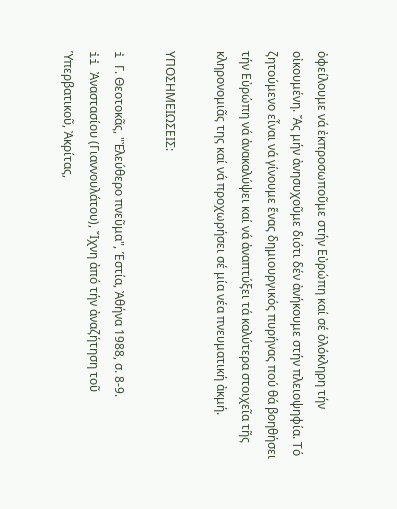ὀφείλουμε νά ἐκπροσωποῦμε στήν Εὐρώπη καί σέ ὁλόκληρη τήν οἰκουμένη. Ἄς μήν ἀνησυχοῦμε διότι δέν ἀνήκουμε στήν πλειοψηφία. Τό ζητούμενο εἶναι νά γίνουμε ἕνας δημιουργικός πυρήνας πού θά βοηθήσει τήν Εὐρώπη νά ἀνακαλύψει καί νά ἀναπτύξει τά καλύτερα στοιχεῖα τῆς κληρονομιᾶς της καί νά προχωρήσει σέ μία νέα πνευματική ἀκμή.

ΥΠΟΣΗΜΕΙΩΣΕΙΣ:

i Γ. Θεοτοκᾶς, "Ἐλεύθερο πνεῦμα", Ἑστία, Ἀθήνα 1988, σ. 8‐9.
ii Ἀναστασίου (Γιαννουλάτου), Ἴχνη ἀπό τήν ἀναζήτηση τοῦ Ὑπερβατικοῦ, Ἀκρίτας,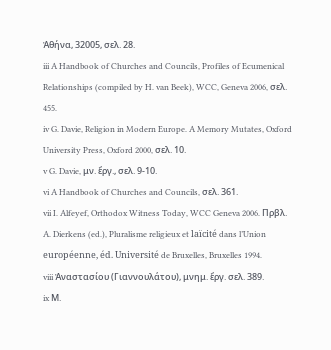Ἀθήνα, 32005, σελ. 28.
iii A Handbook of Churches and Councils, Profiles of Ecumenical Relationships (compiled by H. van Beek), WCC, Geneva 2006, σελ. 455.
iv G. Davie, Religion in Modern Europe. A Memory Mutates, Oxford University Press, Oxford 2000, σελ. 10.
v G. Davie, μν. ἔργ., σελ. 9‐10.
vi A Handbook of Churches and Councils, σελ. 361.
vii I. Alfeyef, Orthodox Witness Today, WCC Geneva 2006. Πρβλ. A. Dierkens (ed.), Pluralisme religieux et laïcité dans l’Union européenne, éd. Université de Bruxelles, Bruxelles 1994.
viii Ἀναστασίου (Γιαννουλάτου), μνημ. ἔργ. σελ. 389.
ix Μ.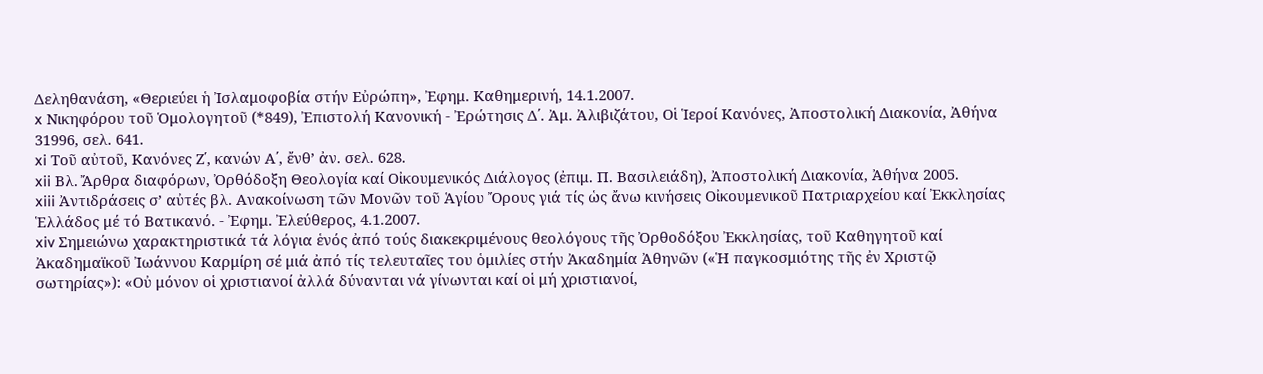Δεληθανάση, «Θεριεύει ἡ Ἰσλαμοφοβία στήν Εὐρώπη», Ἐφημ. Καθημερινή, 14.1.2007.
x Νικηφόρου τοῦ Ὁμολογητοῦ (*849), Ἐπιστολή Κανονική ‐ Ἐρώτησις Δ΄. Ἀμ. Ἀλιβιζάτου, Οἱ Ἱεροί Κανόνες, Ἀποστολική Διακονία, Ἀθήνα 31996, σελ. 641.
xi Τοῦ αὐτοῦ, Κανόνες Ζ΄, κανών Α΄, ἔνθ’ ἀν. σελ. 628.
xii Βλ. Ἄρθρα διαφόρων, Ὀρθόδοξη Θεολογία καί Οἰκουμενικός Διάλογος (ἐπιμ. Π. Βασιλειάδη), Ἀποστολική Διακονία, Ἀθήνα 2005.
xiii Ἀντιδράσεις σ’ αὐτές βλ. Ανακοίνωση τῶν Μονῶν τοῦ Ἁγίου Ὄρους γιά τίς ὡς ἄνω κινήσεις Οἰκουμενικοῦ Πατριαρχείου καί Ἐκκλησίας Ἑλλάδος μέ τό Βατικανό. ‐ Ἐφημ. Ἐλεύθερος, 4.1.2007.
xiv Σημειώνω χαρακτηριστικά τά λόγια ἑνός ἀπό τούς διακεκριμένους θεολόγους τῆς Ὀρθοδόξου Ἐκκλησίας, τοῦ Καθηγητοῦ καί Ἀκαδημαϊκοῦ Ἰωάννου Καρμίρη σέ μιά ἀπό τίς τελευταῖες του ὁμιλίες στήν Ἀκαδημία Ἀθηνῶν («Ἡ παγκοσμιότης τῆς ἐν Χριστῷ σωτηρίας»): «Οὐ μόνον οἱ χριστιανοί ἀλλά δύνανται νά γίνωνται καί οἱ μή χριστιανοί,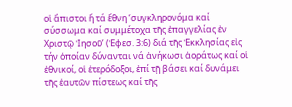οἱ ἄπιστοι ἤ τά ἔθνη ‘συγκληρονόμα καί σύσσωμα καί συμμέτοχα τῆς ἐπαγγελίας ἐν Χριστῷ Ἰησοῦ’ (Ἐφεσ. 3:6) διά τῆς Ἐκκλησίας εἰς τήν ὁποίαν δύνανται νά ἀνήκωσι ἀοράτως καί οἱ ἐθνικοί, οἱ ἑτερόδοξοι, ἐπί τῇ βάσει καί δυνάμει τῆς ἑαυτῶν πίστεως καί τῆς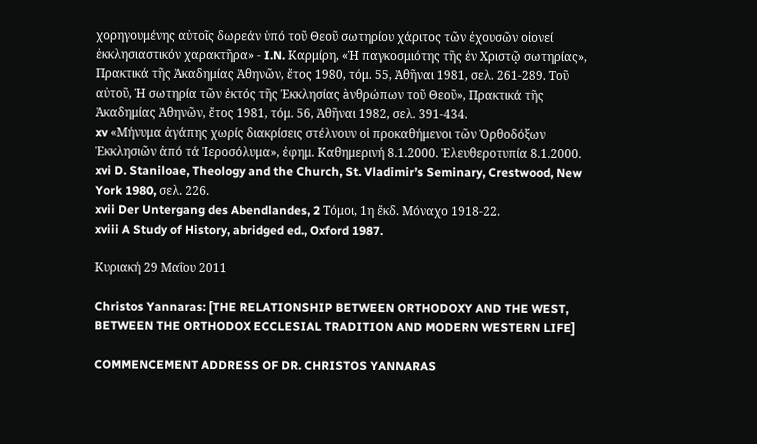χορηγουμένης αὐτοῖς δωρεάν ὑπό τοῦ Θεοῦ σωτηρίου χάριτος τῶν ἐχουσῶν οἰονεί ἐκκλησιαστικόν χαρακτῆρα» ‐ I.N. Καρμίρη, «Ἡ παγκοσμιότης τῆς ἐν Χριστῷ σωτηρίας», Πρακτικά τῆς Ἀκαδημίας Ἀθηνῶν, ἔτος 1980, τόμ. 55, Ἀθῆναι 1981, σελ. 261‐289. Τοῦ αὐτοῦ, Ἡ σωτηρία τῶν ἐκτός τῆς Ἐκκλησίας àνθρώπων τοῦ Θεοῦ», Πρακτικά τῆς Ἀκαδημίας Ἀθηνῶν, ἔτος 1981, τόμ. 56, Ἀθῆναι 1982, σελ. 391‐434.
xv «Μήνυμα ἀγάπης χωρίς διακρίσεις στέλνουν οἱ προκαθήμενοι τῶν Ὀρθοδόξων Ἐκκλησιῶν ἀπό τά Ἱεροσόλυμα», ἐφημ. Καθημερινή 8.1.2000. Ἐλευθεροτυπία 8.1.2000.
xvi D. Staniloae, Theology and the Church, St. Vladimir’s Seminary, Crestwood, New York 1980, σελ. 226.
xvii Der Untergang des Abendlandes, 2 Τόμοι, 1η ἔκδ. Μόναχο 1918‐22.
xviii A Study of History, abridged ed., Oxford 1987.

Κυριακή 29 Μαΐου 2011

Christos Yannaras: [THE RELATIONSHIP BETWEEN ORTHODOXY AND THE WEST, BETWEEN THE ORTHODOX ECCLESIAL TRADITION AND MODERN WESTERN LIFE]

COMMENCEMENT ADDRESS OF DR. CHRISTOS YANNARAS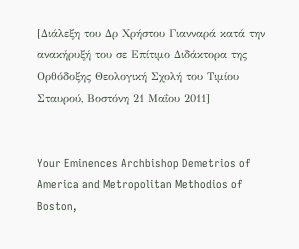[Διάλεξη του Δρ Χρήστου Γιανναρά κατά την ανακήρυξή του σε Επίτιμο Διδάκτορα της Ορθόδοξης Θεολογική Σχολή του Τιμίου Σταυρού, Βοστόνη 21 Μαΐου 2011]


Your Eminences Archbishop Demetrios of America and Metropolitan Methodios of  Boston,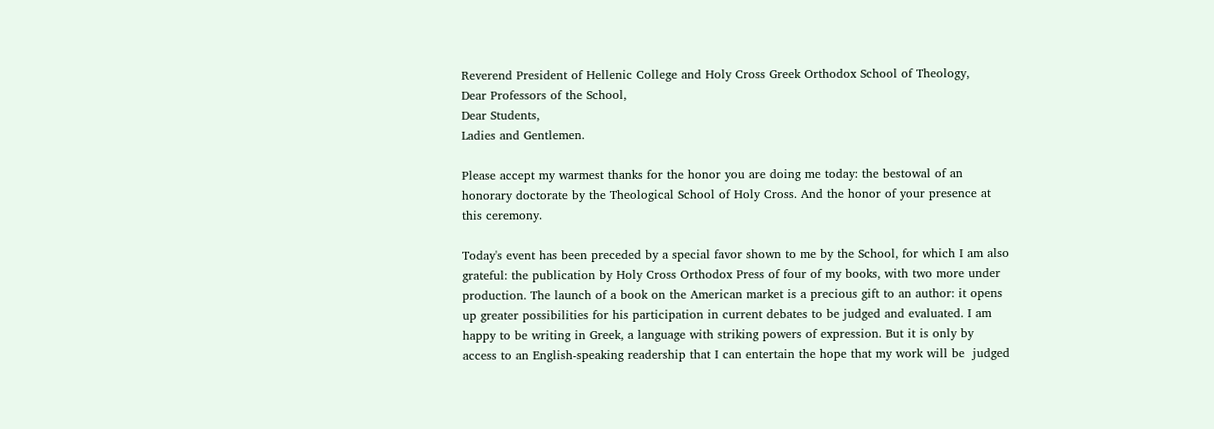Reverend President of Hellenic College and Holy Cross Greek Orthodox School of Theology,
Dear Professors of the School,
Dear Students,
Ladies and Gentlemen.

Please accept my warmest thanks for the honor you are doing me today: the bestowal of an honorary doctorate by the Theological School of Holy Cross. And the honor of your presence at this ceremony.

Today's event has been preceded by a special favor shown to me by the School, for which I am also grateful: the publication by Holy Cross Orthodox Press of four of my books, with two more under production. The launch of a book on the American market is a precious gift to an author: it opens up greater possibilities for his participation in current debates to be judged and evaluated. I am happy to be writing in Greek, a language with striking powers of expression. But it is only by access to an English-speaking readership that I can entertain the hope that my work will be  judged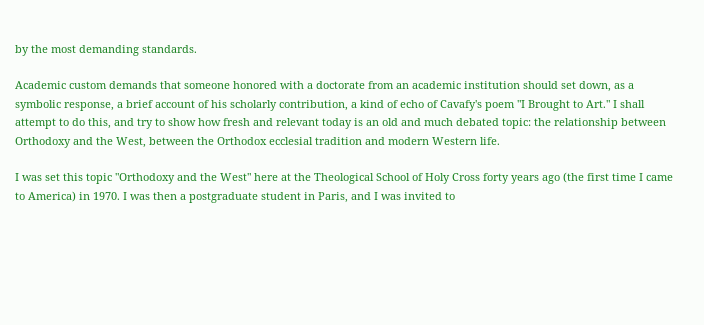by the most demanding standards.

Academic custom demands that someone honored with a doctorate from an academic institution should set down, as a symbolic response, a brief account of his scholarly contribution, a kind of echo of Cavafy's poem "I Brought to Art." I shall attempt to do this, and try to show how fresh and relevant today is an old and much debated topic: the relationship between Orthodoxy and the West, between the Orthodox ecclesial tradition and modern Western life.

I was set this topic "Orthodoxy and the West" here at the Theological School of Holy Cross forty years ago (the first time I came to America) in 1970. I was then a postgraduate student in Paris, and I was invited to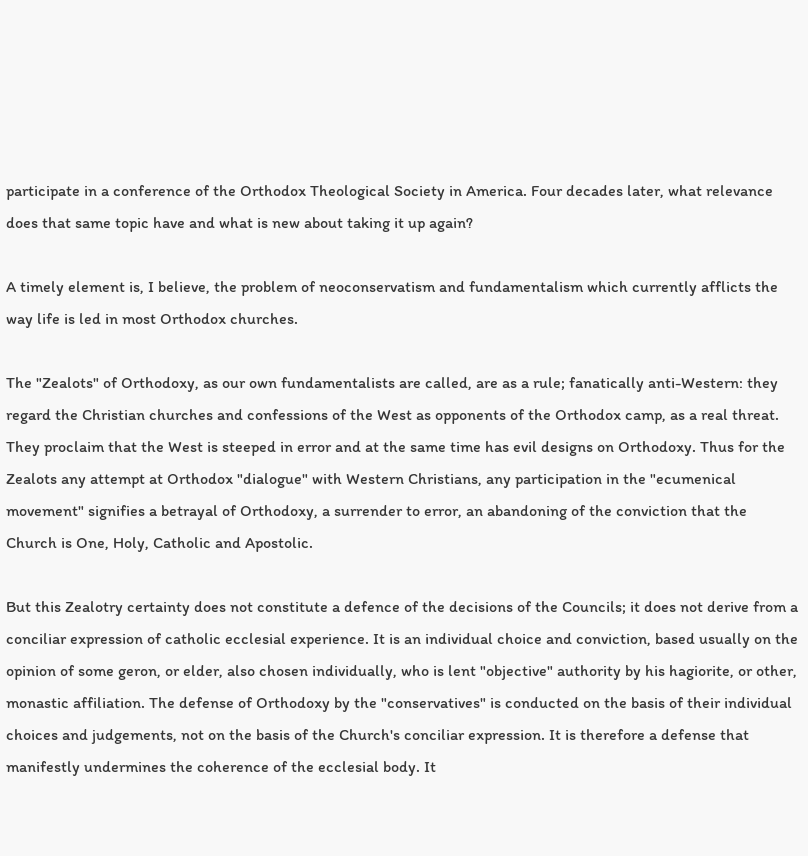participate in a conference of the Orthodox Theological Society in America. Four decades later, what relevance does that same topic have and what is new about taking it up again?

A timely element is, I believe, the problem of neoconservatism and fundamentalism which currently afflicts the way life is led in most Orthodox churches.

The "Zealots" of Orthodoxy, as our own fundamentalists are called, are as a rule; fanatically anti-Western: they regard the Christian churches and confessions of the West as opponents of the Orthodox camp, as a real threat. They proclaim that the West is steeped in error and at the same time has evil designs on Orthodoxy. Thus for the Zealots any attempt at Orthodox "dialogue" with Western Christians, any participation in the "ecumenical movement" signifies a betrayal of Orthodoxy, a surrender to error, an abandoning of the conviction that the Church is One, Holy, Catholic and Apostolic.

But this Zealotry certainty does not constitute a defence of the decisions of the Councils; it does not derive from a conciliar expression of catholic ecclesial experience. It is an individual choice and conviction, based usually on the opinion of some geron, or elder, also chosen individually, who is lent "objective" authority by his hagiorite, or other, monastic affiliation. The defense of Orthodoxy by the "conservatives" is conducted on the basis of their individual choices and judgements, not on the basis of the Church's conciliar expression. It is therefore a defense that manifestly undermines the coherence of the ecclesial body. It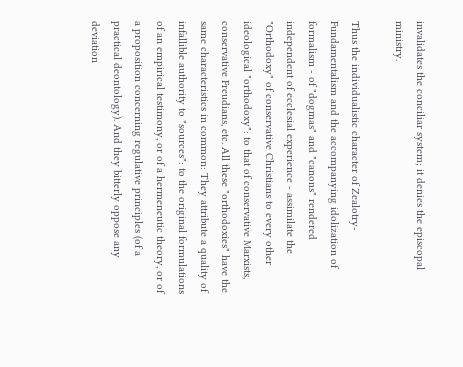invalidates the conciliar system; it denies the episcopal ministry.

Thus the individualistic character of Zealotry-Fundamentalism and the accompanying idolization of formalism - of "dogmas" and "canons" rendered independent of ecclesial experience - assimilate the "Orthodoxy" of conservative Christians to every other ideological "orthodoxy": to that of conservative Marxists, conservative Freudians, etc. All these "orthodoxies" have the same characteristics in common: They attribute a quality of infallible authority to "sources": to the original formulations of an empirical testimony, or of a hermeneutic theory, or of a proposition concerning regulative principles (of a practical deontology). And they bitterly oppose any deviation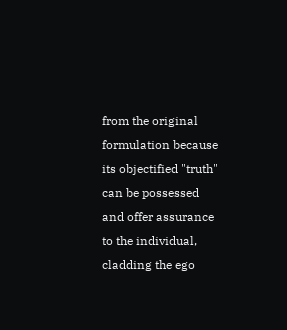from the original formulation because its objectified "truth" can be possessed and offer assurance to the individual, cladding the ego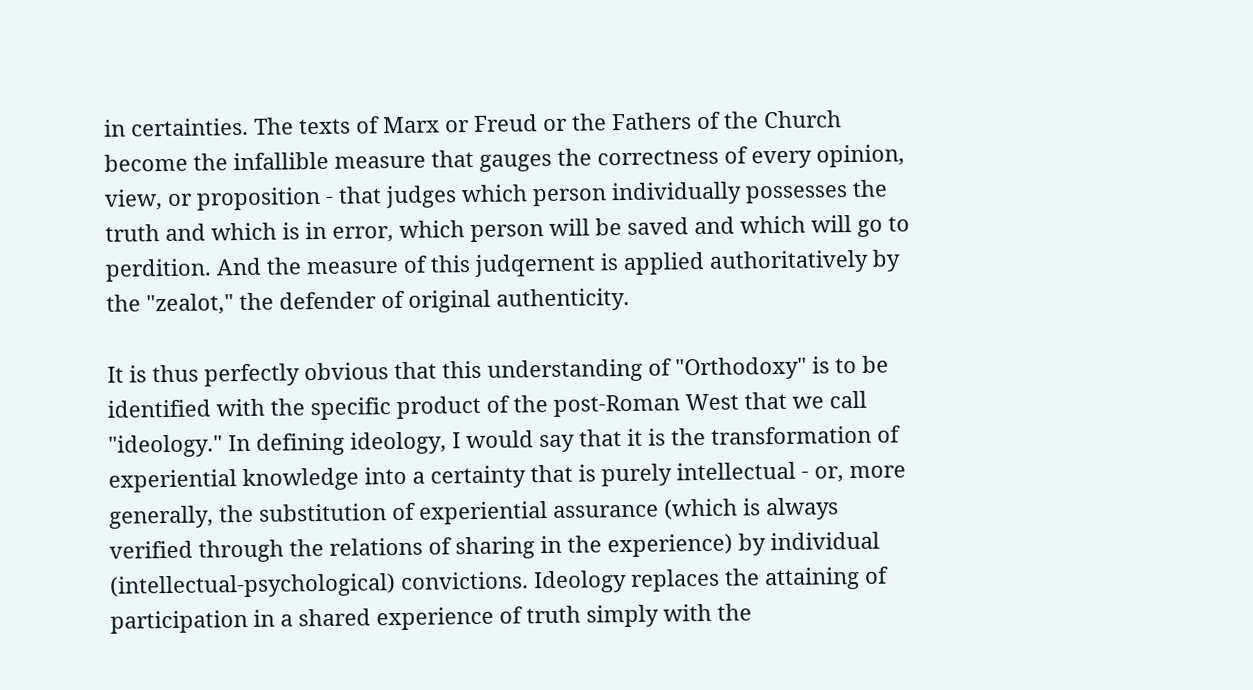in certainties. The texts of Marx or Freud or the Fathers of the Church become the infallible measure that gauges the correctness of every opinion, view, or proposition - that judges which person individually possesses the truth and which is in error, which person will be saved and which will go to perdition. And the measure of this judqernent is applied authoritatively by the "zealot," the defender of original authenticity.

It is thus perfectly obvious that this understanding of "Orthodoxy" is to be identified with the specific product of the post-Roman West that we call "ideology." In defining ideology, I would say that it is the transformation of experiential knowledge into a certainty that is purely intellectual - or, more generally, the substitution of experiential assurance (which is always verified through the relations of sharing in the experience) by individual (intellectual-psychological) convictions. Ideology replaces the attaining of participation in a shared experience of truth simply with the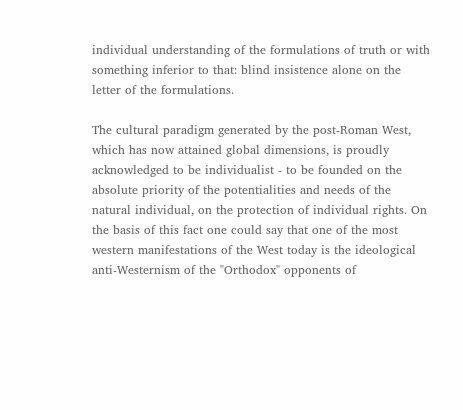individual understanding of the formulations of truth or with something inferior to that: blind insistence alone on the letter of the formulations.

The cultural paradigm generated by the post-Roman West, which has now attained global dimensions, is proudly acknowledged to be individualist - to be founded on the absolute priority of the potentialities and needs of the natural individual, on the protection of individual rights. On the basis of this fact one could say that one of the most western manifestations of the West today is the ideological anti-Westernism of the "Orthodox" opponents of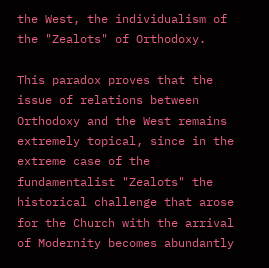the West, the individualism of the "Zealots" of Orthodoxy.

This paradox proves that the issue of relations between Orthodoxy and the West remains extremely topical, since in the extreme case of the fundamentalist "Zealots" the historical challenge that arose for the Church with the arrival of Modernity becomes abundantly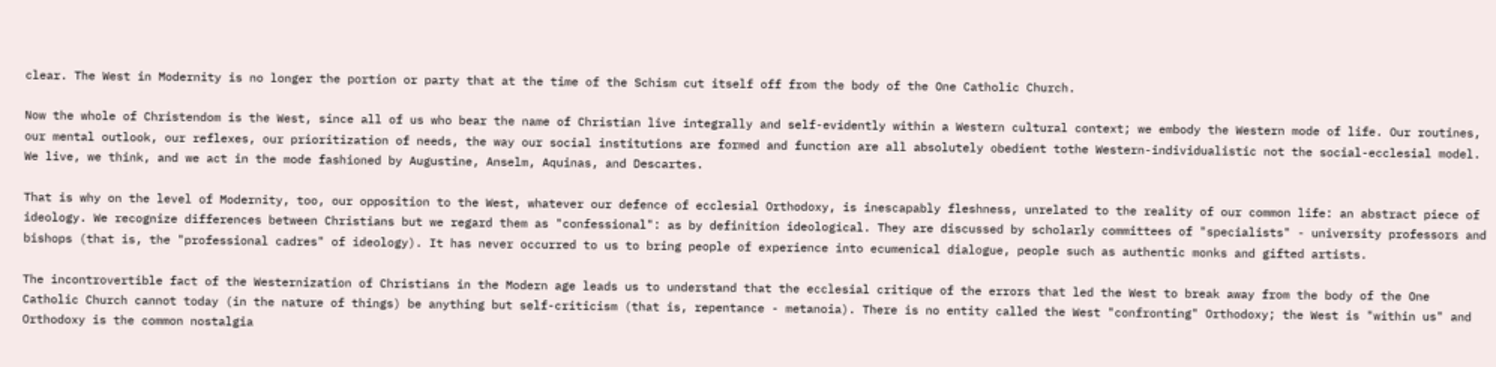clear. The West in Modernity is no longer the portion or party that at the time of the Schism cut itself off from the body of the One Catholic Church.

Now the whole of Christendom is the West, since all of us who bear the name of Christian live integrally and self-evidently within a Western cultural context; we embody the Western mode of life. Our routines, our mental outlook, our reflexes, our prioritization of needs, the way our social institutions are formed and function are all absolutely obedient tothe Western-individualistic not the social-ecclesial model. We live, we think, and we act in the mode fashioned by Augustine, Anselm, Aquinas, and Descartes.

That is why on the level of Modernity, too, our opposition to the West, whatever our defence of ecclesial Orthodoxy, is inescapably fleshness, unrelated to the reality of our common life: an abstract piece of ideology. We recognize differences between Christians but we regard them as "confessional": as by definition ideological. They are discussed by scholarly committees of "specialists" - university professors and bishops (that is, the "professional cadres" of ideology). It has never occurred to us to bring people of experience into ecumenical dialogue, people such as authentic monks and gifted artists.

The incontrovertible fact of the Westernization of Christians in the Modern age leads us to understand that the ecclesial critique of the errors that led the West to break away from the body of the One Catholic Church cannot today (in the nature of things) be anything but self-criticism (that is, repentance - metanoia). There is no entity called the West "confronting" Orthodoxy; the West is "within us" and Orthodoxy is the common nostalgia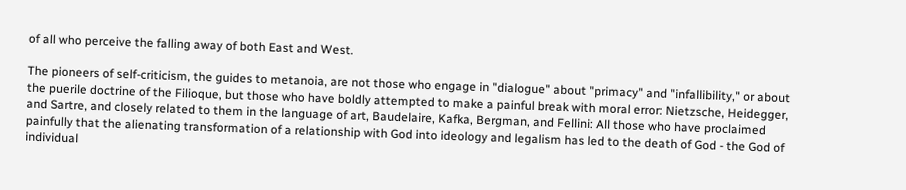of all who perceive the falling away of both East and West.

The pioneers of self-criticism, the guides to metanoia, are not those who engage in "dialogue" about "primacy" and "infallibility," or about the puerile doctrine of the Filioque, but those who have boldly attempted to make a painful break with moral error: Nietzsche, Heidegger, and Sartre, and closely related to them in the language of art, Baudelaire, Kafka, Bergman, and Fellini: All those who have proclaimed painfully that the alienating transformation of a relationship with God into ideology and legalism has led to the death of God - the God of individual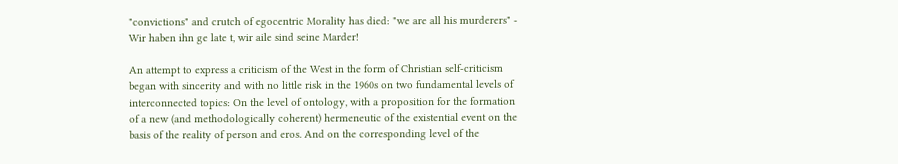"convictions" and crutch of egocentric Morality has died: "we are all his murderers" - Wir haben ihn ge late t, wir aile sind seine Marder!

An attempt to express a criticism of the West in the form of Christian self-criticism began with sincerity and with no little risk in the 1960s on two fundamental levels of interconnected topics: On the level of ontology, with a proposition for the formation of a new (and methodologically coherent) hermeneutic of the existential event on the basis of the reality of person and eros. And on the corresponding level of the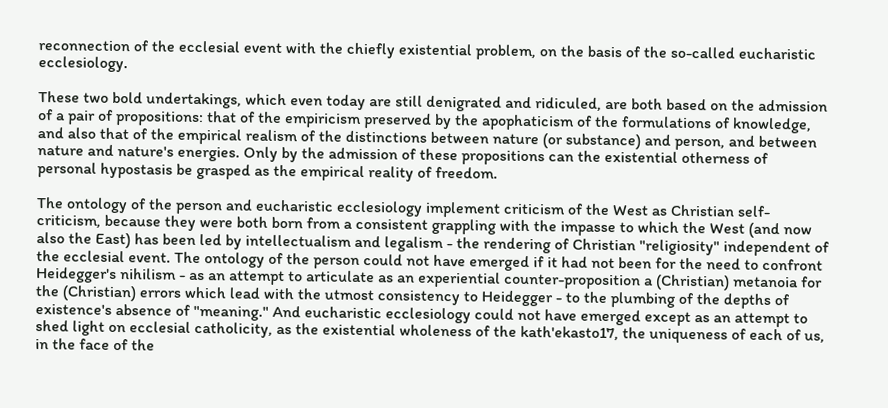reconnection of the ecclesial event with the chiefly existential problem, on the basis of the so-called eucharistic ecclesiology.

These two bold undertakings, which even today are still denigrated and ridiculed, are both based on the admission of a pair of propositions: that of the empiricism preserved by the apophaticism of the formulations of knowledge, and also that of the empirical realism of the distinctions between nature (or substance) and person, and between nature and nature's energies. Only by the admission of these propositions can the existential otherness of personal hypostasis be grasped as the empirical reality of freedom.

The ontology of the person and eucharistic ecclesiology implement criticism of the West as Christian self-criticism, because they were both born from a consistent grappling with the impasse to which the West (and now also the East) has been led by intellectualism and legalism - the rendering of Christian "religiosity" independent of the ecclesial event. The ontology of the person could not have emerged if it had not been for the need to confront Heidegger's nihilism - as an attempt to articulate as an experiential counter-proposition a (Christian) metanoia for the (Christian) errors which lead with the utmost consistency to Heidegger - to the plumbing of the depths of existence's absence of "meaning." And eucharistic ecclesiology could not have emerged except as an attempt to shed light on ecclesial catholicity, as the existential wholeness of the kath'ekasto17, the uniqueness of each of us, in the face of the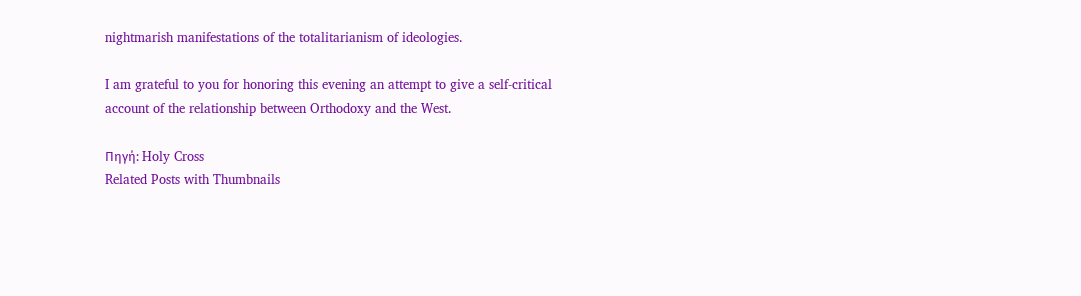nightmarish manifestations of the totalitarianism of ideologies.

I am grateful to you for honoring this evening an attempt to give a self-critical account of the relationship between Orthodoxy and the West.

Πηγή: Holy Cross
Related Posts with Thumbnails